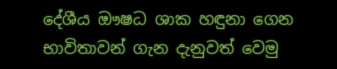දේශීය ඖෂධ ශාක හඳුනා ගෙන භාවිතාවන් ගැන දැනුවත් වෙමු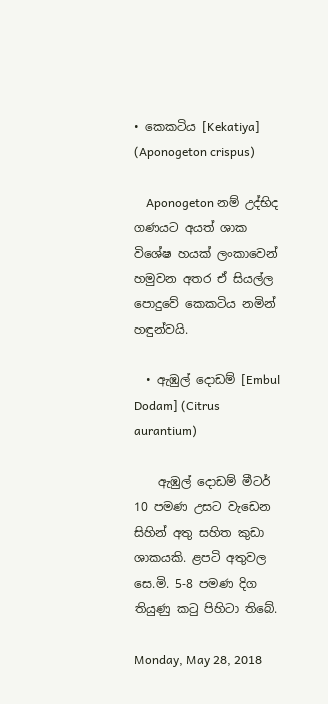• කෙකටිය [Kekatiya] (Aponogeton crispus)

    Aponogeton නම් උද්භිද ගණයට අයත් ශාක විශේෂ හයක් ලංකාවෙන් හමුවන අතර ඒ සියල්ල පොදුවේ කෙකටිය නමින් හඳුන්වයි.

  • ඇඹුල් දොඩම් [Embul Dodam] (Citrus aurantium)

    ඇඹුල් දොඩම් මීටර් 10 පමණ උසට වැඩෙන සිහින් අතු සහිත කුඩා ශාකයකි. ළපටි අතුවල සෙ.මි. 5-8 පමණ දිග තියුණු කටු පිහිටා තිබේ.

Monday, May 28, 2018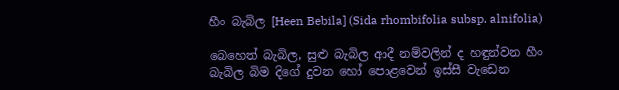හීං බැබිල [Heen Bebila] (Sida rhombifolia subsp. alnifolia)

බෙහෙත් බැබිල, සුළු බැබිල ආදී නම්වලින් ද හඳුන්වන හීං බැබිල බිම දිගේ දුවන හෝ පොළවෙන් ඉස්සී වැඩෙන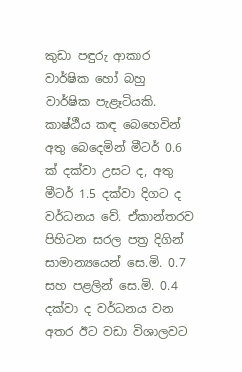කුඩා පඳුරු ආකාර වාර්ෂික හෝ බහු වාර්ෂික පැළෑටියකි. කාෂ්ඨීය කඳ බෙහෙවින් අතු බෙදෙමින් මීටර් 0.6 ක් දක්වා උසට ද, අතු මීටර් 1.5 දක්වා දිගට ද වර්ධනය වේ. ඒකාන්තරව පිහිටන සරල පත්‍ර දිගින් සාමාන්‍යයෙන් සෙ.මි. 0.7 සහ පළලින් සෙ.මි. 0.4 දක්වා ද වර්ධනය වන අතර ඊට වඩා විශාලවට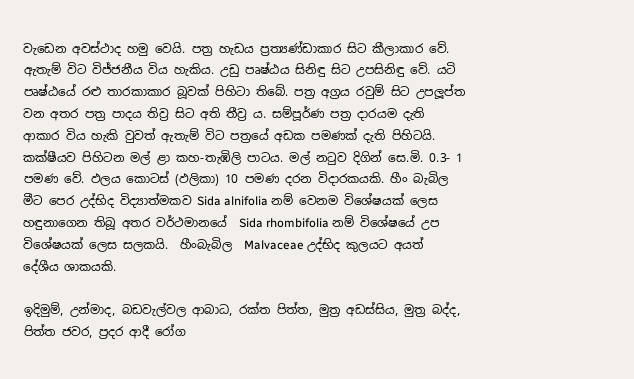වැඩෙන අවස්ථාද හමු වෙයි. පත්‍ර හැඩය ප්‍රත්‍යණ්ඩාකාර සිට කීලාකාර වේ. ඇතැම් විට විජ්ජනීය විය හැකිය. උඩු පෘෂ්ඨය සිනිඳු සිට උපසිනිඳු වේ. යටි පෘෂ්ඨයේ රළු තාරකාකාර බූවක් පිහිටා තිබේ. පත්‍ර අග්‍රය රවුම් සිට උපලූප්ත වන අතර පත්‍ර පාදය තිව්‍ර සිට අති තීව්‍ර ය. සම්පූර්ණ පත්‍ර දාරයම දැති ආකාර විය හැකි වුවත් ඇතැම් විට පත්‍රයේ අඩක පමණක් දැති පිහිටයි. කක්ෂීයව පිහිටන මල් ළා කහ-තැඹිලි පාටය. මල් නටුව දිගින් සෙ.මි. 0.3- 1 පමණ වේ. ඵලය කොටස් (ඵලිකා) 10 පමණ දරන විදාරකයකි. හීං බැබිල මීට පෙර උද්භිද විද්‍යාත්මකව Sida alnifolia නම් වෙනම විශේෂයක් ලෙස හඳුනාගෙන තිබූ අතර වර්ථමානයේ  Sida rhombifolia නම් විශේෂයේ උප විශේෂයක් ලෙස සලකයි.  හීංබැබිල  Malvaceae උද්භිද කුලයට අයත් දේශීය ශාකයකි.

ඉදිමුම්, උන්මාද, බඩවැල්වල ආබාධ, රක්ත පිත්ත, මුත්‍ර අඩස්සිය, මුත්‍ර බද්ද, පිත්ත ජවර, ප්‍රදර ආදී රෝග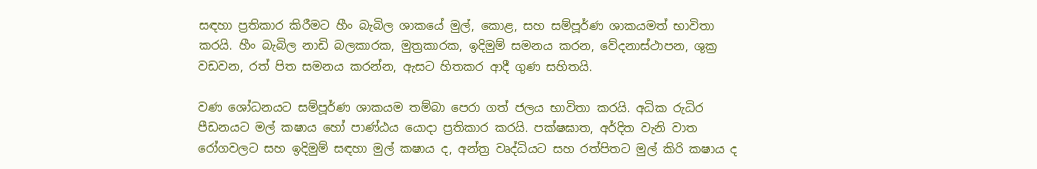සඳහා ප්‍රතිකාර කිරීමට හීං බැබිල ශාකයේ මුල්, කොළ, සහ සම්පූර්ණ ශාකයමත් භාවිතා කරයි. හීං බැබිල නාඩි බලකාරක, මුත්‍රකාරක, ඉදිමුම් සමනය කරන, වේදනාස්ථාපන, ශුක්‍ර වඩවන, රත් පිත සමනය කරන්න, ඇසට හිතකර ආදී ගුණ සහිතයි.

වණ ශෝධනයට සම්පූර්ණ ශාකයම තම්බා පෙරා ගත් ජලය භාවිතා කරයි. අධික රුධිර පීඩනයට මල් කෂාය හෝ පාණ්ඨය යොදා ප්‍රතිකාර කරයි. පක්ෂඝාත, අර්දිත වැනි වාත රෝගවලට සහ ඉදිමුම් සඳහා මුල් කෂාය ද, අන්ත්‍ර වෘද්ධියට සහ රත්පිතට මුල් කිරි කෂාය ද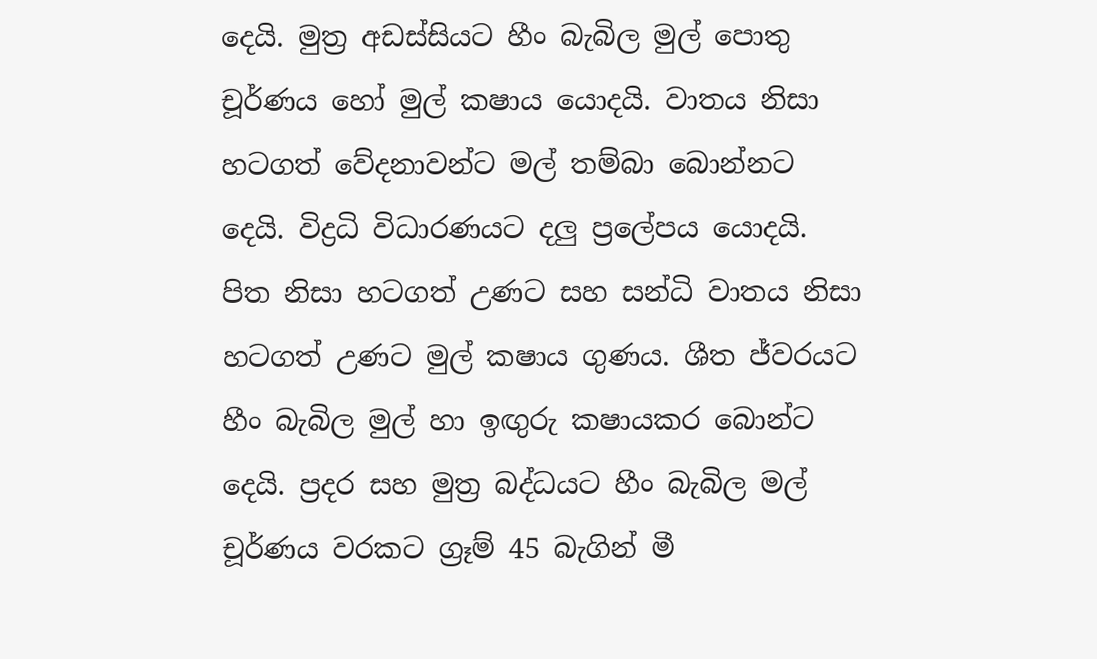දෙයි. මුත්‍ර අඩස්සියට හීං බැබිල මුල් පොතු චූර්ණය හෝ මුල් කෂාය යොදයි. වාතය නිසා හටගත් වේදනාවන්ට මල් තම්බා බොන්නට දෙයි. විද්‍රධි විධාරණයට දලු ප්‍රලේපය යොදයි. පිත නිසා හටගත් උණට සහ සන්ධි වාතය නිසා හටගත් උණට මුල් කෂාය ගුණය. ශීත ජ්වරයට හීං බැබිල මුල් හා ඉඟුරු කෂායකර බොන්ට දෙයි. ප්‍රදර සහ මුත්‍ර බද්ධයට හීං බැබිල මල් චූර්ණය වරකට ග්‍රෑම් 45 බැගින් මී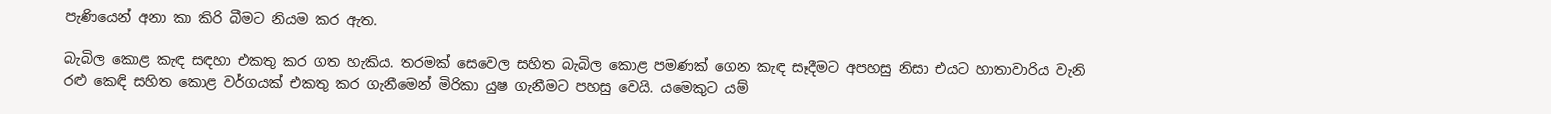පැණියෙන් අනා කා කිරි බීමට නියම කර ඇත.

බැබිල කොළ කැඳ සඳහා එකතු කර ගත හැකිය. තරමක් සෙවෙල සහිත බැබිල කොළ පමණක් ගෙන කැඳ සෑදීමට අපහසු නිසා එයට හාතාවාරිය වැනි රළු කෙඳි සහිත කොළ වර්ගයක් එකතු කර ගැනීමෙන් මිරිකා යුෂ ගැනීමට පහසු වෙයි. යමෙකුට යම්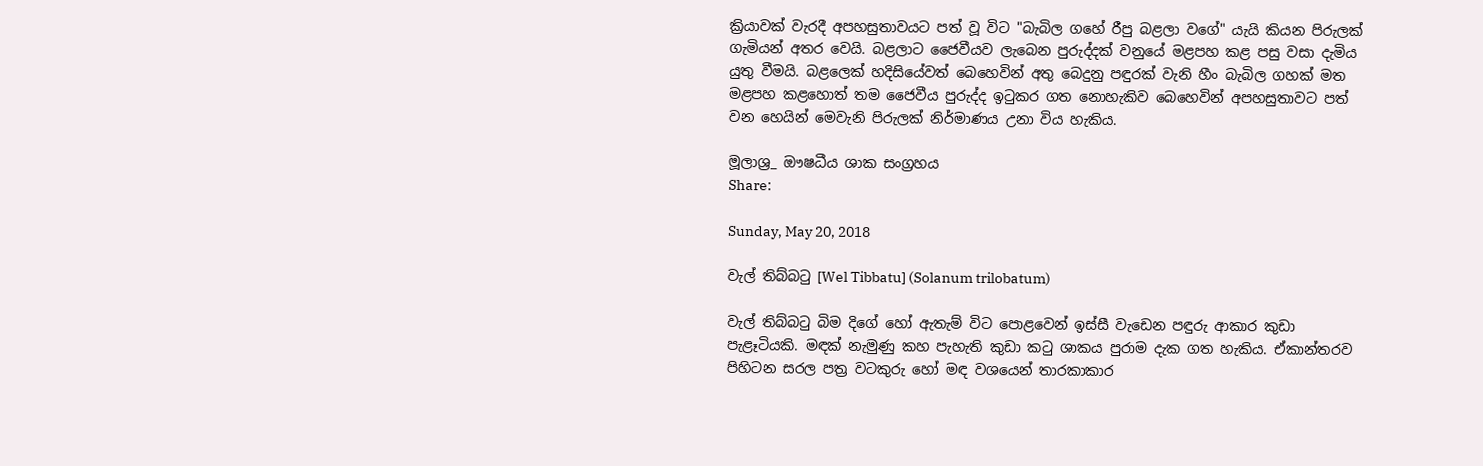ක්‍රියාවක් වැරදී අපහසුතාවයට පත් වූ විට "බැබිල ගහේ රීපු බළලා වගේ" යැයි කියන පිරුලක් ගැමියන් අතර වෙයි. බළලාට ජෛවීයව ලැබෙන පුරුද්දක් වනුයේ මළපහ කළ පසු වසා දැමිය යුතු වීමයි. බළලෙක් හදිසියේවත් බෙහෙවින් අතු බෙදුනු පඳුරක් වැනි හීං බැබිල ගහක් මත මළපහ කළහොත් තම ජෛවීය පුරුද්ද ඉටුකර ගත නොහැකිව බෙහෙවින් අපහසුතාවට පත් වන හෙයින් මෙවැනි පිරුලක් නිර්මාණය උනා විය හැකිය.

මූලාශ්‍ර_ ඖෂධීය ශාක සංග්‍රහය
Share:

Sunday, May 20, 2018

වැල් තිබ්බටු [Wel Tibbatu] (Solanum trilobatum)

වැල් තිබ්බටු බිම දිගේ හෝ ඇතැම් විට පොළවෙන් ඉස්සී වැඩෙන පඳුරු ආකාර කුඩා පැළෑටියකි. මඳක් නැමුණු කහ පැහැති කුඩා කටු ශාකය පුරාම දැක ගත හැකිය. ඒකාන්තරව පිහිටන සරල පත්‍ර වටකුරු හෝ මඳ වශයෙන් තාරකාකාර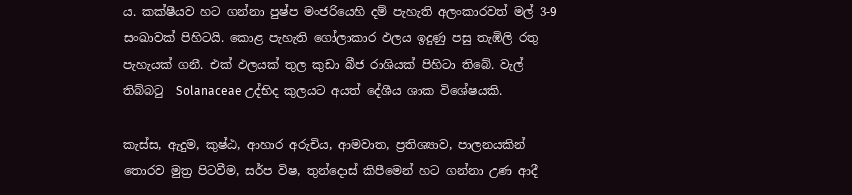ය. කක්ෂීයව හට ගන්නා පුෂ්ප මංජරියෙහි දම් පැහැති අලංකාරවත් මල් 3-9 සංඛාවක් පිහිටයි. කොළ පැහැති ගෝලාකාර ඵලය ඉදුණු පසු තැඹිලි රතු පැහැයක් ගනී. එක් ඵලයක් තුල කුඩා බීජ රාශියක් පිහිටා තිබේ. වැල් තිබ්බටු  Solanaceae උද්භිද කුලයට අයත් දේශීය ශාක විශේෂයකි.

කැස්ස, ඇදුම, කුෂ්ඨ, ආහාර අරුචිය, ආමවාත, ප්‍රතිශ්‍යාව, පාලනයකින් තොරව මුත්‍ර පිටවීම, සර්ප විෂ, තුන්දොස් කිපීමෙන් හට ගන්නා උණ ආදී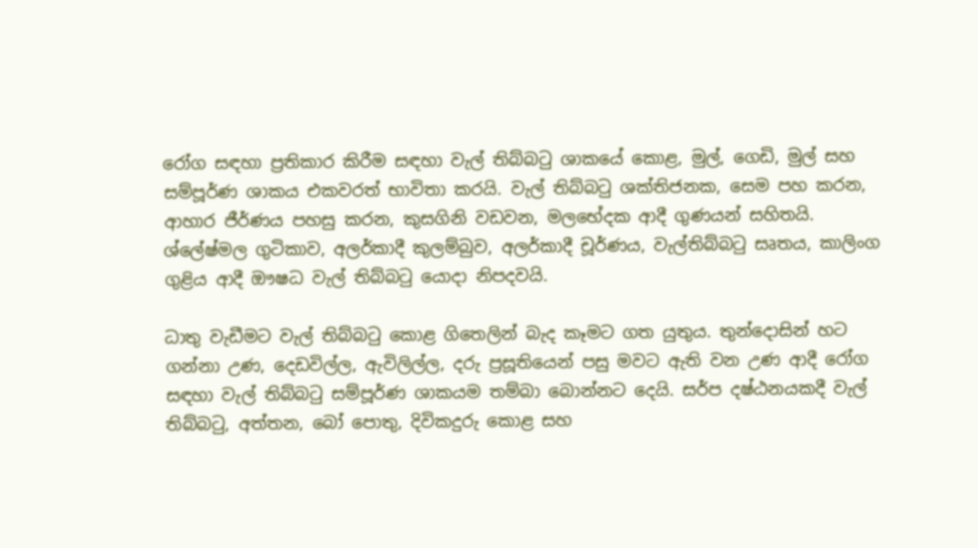රෝග සඳහා ප්‍රතිකාර කිරීම සඳහා වැල් තිබ්බටු ශාකයේ කොළ, මුල්, ගෙඩි, මුල් සහ සම්පූර්ණ ශාකය එකවරත් භාවිතා කරයි. වැල් තිබ්බටු ශක්තිජනක, සෙම පහ කරන, ආහාර ජීර්ණය පහසු කරන, කුසගිනි වඩවන, මලභේදක ආදී ගුණයන් සහිතයි. ශ්ලේෂ්මල ගුටිකාව, අලර්කාදී කුලම්බුව, අලර්කාදී චූර්ණය, වැල්තිබ්බටු සෘතය, කාලිංග ගුළිය ආදී ඖෂධ වැල් තිබ්බටු යොදා නිපදවයි.

ධාතු වැඩීමට වැල් තිබ්බටු කොළ ගිතෙලින් බැද කෑමට ගත යුතුය. තුන්දොසින් හට ගන්නා උණ, දෙඩවිල්ල, ඇවිලිල්ල, දරු ප්‍රසූතියෙන් පසු මවට ඇති වන උණ ආදී රෝග සඳහා වැල් තිබ්බටු සම්පූර්ණ ශාකයම තම්බා බොන්නට දෙයි. සර්ප දෂ්ඨනයකදී වැල් තිබ්බටු, අත්තන, බෝ පොතු, දිවිකදුරු කොළ සහ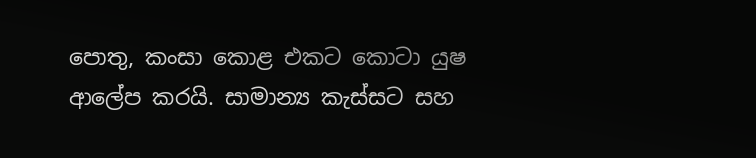පොතු, කංසා කොළ එකට කොටා යුෂ ආලේප කරයි. සාමාන්‍ය කැස්සට සහ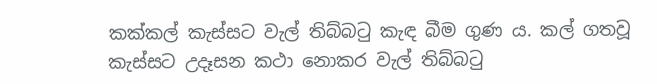කක්කල් කැස්සට වැල් තිබ්බටු කැඳ බීම ගුණ ය. කල් ගතවූ කැස්සට උදෑසන කථා නොකර වැල් තිබ්බටු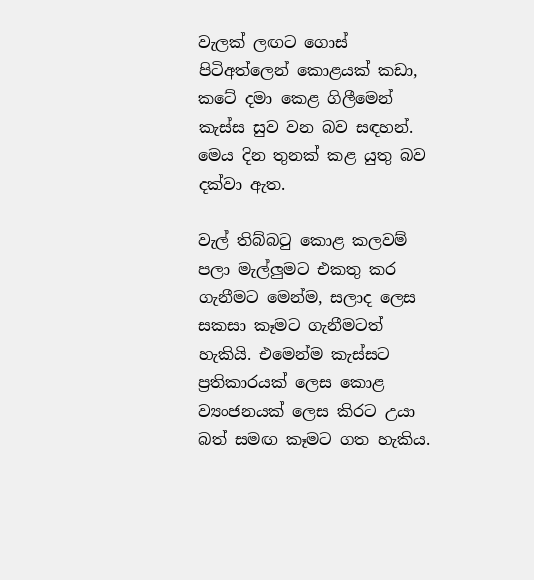වැලක් ලඟට ගොස් පිටිඅත්ලෙන් කොළයක් කඩා, කටේ දමා කෙළ ගිලීමෙන් කැස්ස සුව වන බව සඳහන්. මෙය දින තුනක් කළ යුතු බව දක්වා ඇත.

වැල් තිබ්බටු කොළ කලවම් පලා මැල්ලුමට එකතු කර ගැනීමට මෙන්ම, සලාද ලෙස සකසා කෑමට ගැනීමටත් හැකියි. එමෙන්ම කැස්සට ප්‍රතිකාරයක් ලෙස කොළ ව්‍යංජනයක් ලෙස කිරට උයා බත් සමඟ කෑමට ගත හැකිය.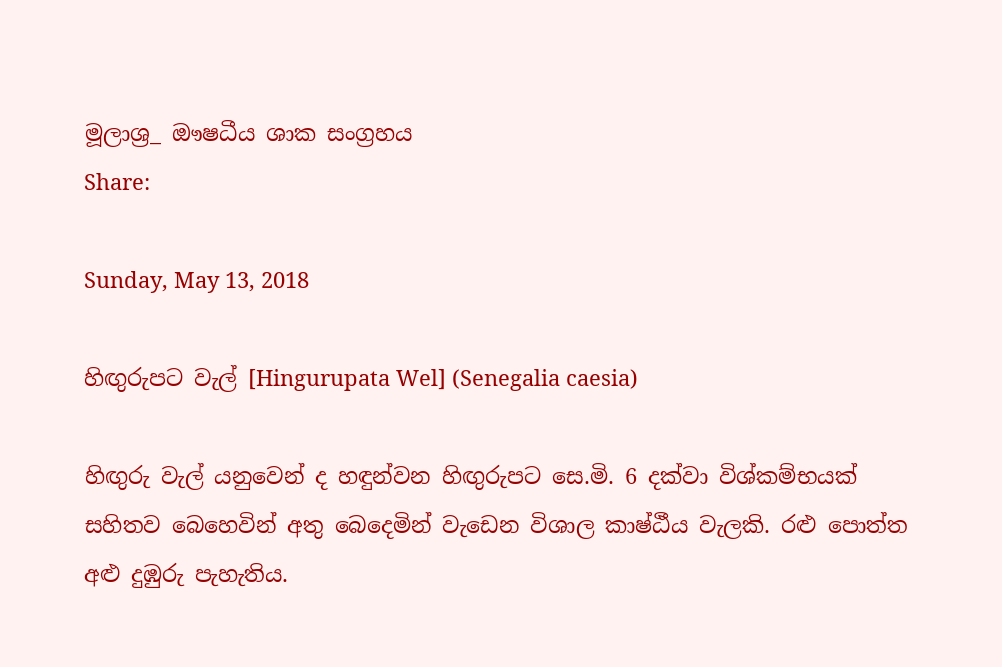මූලාශ්‍ර_ ඖෂධීය ශාක සංග්‍රහය
Share:

Sunday, May 13, 2018

හිඟුරුපට වැල් [Hingurupata Wel] (Senegalia caesia)

හිඟුරු වැල් යනුවෙන් ද හඳුන්වන හිඟුරුපට සෙ.මි. 6 දක්වා විශ්කම්භයක් සහිතව බෙහෙවින් අතු බෙදෙමින් වැඩෙන විශාල කාෂ්ඨීය වැලකි. රළු පොත්ත අළු දුඹුරු පැහැතිය.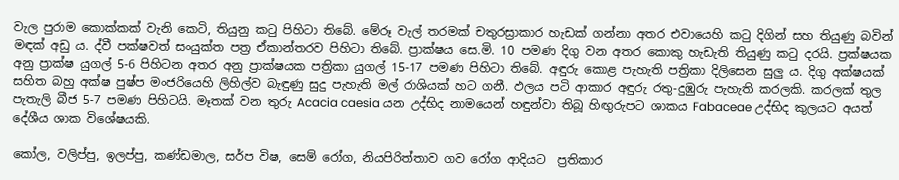වැල පුරාම කොක්කක් වැනි කෙටි, තියුනු කටු පිහිටා තිබේ. මේරූ වැල් තරමක් චතුරස්‍රාකාර හැඩක් ගන්නා අතර එවායෙහි කටු දිගින් සහ තියුණු බවින් මඳක් අඩු ය. ද්වී පක්ෂවත් සංයුක්ත පත්‍ර ඒකාන්තරව පිහිටා තිබේ. ප්‍රාක්ෂය සෙ.මි. 10 පමණ දිගු වන අතර කොකු හැඩැති තියුණු කටු දරයි. ප්‍රක්ෂයක අනු ප්‍රාක්ෂ යුගල් 5-6 පිහිටන අතර අනු ප්‍රාක්ෂයක පත්‍රිකා යුගල් 15-17 පමණ පිහිටා තිබේ. අඳුරු කොළ පැහැති පත්‍රිකා දිලිසෙන සුලු ය. දිගු අක්ෂයක් සහිත බහු අක්ෂ පුෂ්ප මංජරියෙහි ලිහිල්ව බැඳුණු සුදු පැහැති මල් රාශියක් හට ගනී. ඵලය පටි ආකාර අඳුරු රතු-දුඹුරු පැහැති කරලකි. කරලක් තුල පැතැලි බීජ 5-7 පමණ පිහිටයි. මෑතක් වන තුරු Acacia caesia යන උද්භිද නාමයෙන් හඳුන්වා තිබූ හිඟුරුපට ශාකය Fabaceae උද්භිද කුලයට අයත් දේශීය ශාක විශේෂයකි.

කෝල, වලිප්පු, ඉලප්පු, කණ්ඩමාල, සර්ප විෂ, සෙම් රෝග, නියපිරිත්තාව ගව රෝග ආදියට  ප්‍රතිකාර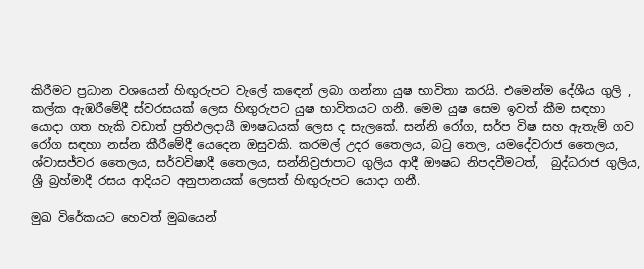කිරීමට ප්‍රධාන වශයෙන් හිඟුරුපට වැලේ කඳෙන් ලබා ගන්නා යුෂ භාවිතා කරයි. එමෙන්ම දේශීය ගුලි , කල්ක ඇඹරීමේදී ස්වරසයක් ලෙස හිඟුරුපට යුෂ භාවිතයට ගනී. මෙම යුෂ සෙම ඉවත් කීම සඳහා යොදා ගත හැකි වඩාත් ප්‍රතිඵලදායී ඖෂධයක් ලෙස ද සැලකේ. සන්නි රෝග, සර්ප විෂ සහ ඇතැම් ගව රෝග සඳහා නස්න කීරීමේදී යෙදෙන ඔසුවකි. කරමල් උදර තෛලය, බටු තෙල, යමදේවරාජ තෛලය, ශ්වාසජ්වර තෛලය, සර්වවිෂාදී තෛලය, සන්නිව්‍රජාපාට ගුලිය ආදී ඖෂධ නිපදවීමටත්,  බුද්ධරාජ ගුලිය, ශ්‍රී බ්‍රහ්මාදී රසය ආදියට අනුපානයක් ලෙසත් හිඟුරුපට යොදා ගනී.

මුඛ විරේකයට හෙවත් මුඛයෙන්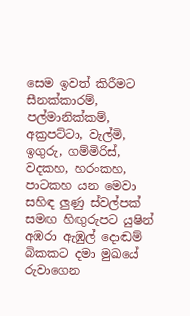සෙම ඉවත් කිරීමට සීනක්කාරම්, පල්මානික්කම්, අක්‍රපට්ටා, වැල්මි, ඉගුරු, ගම්මිරිස්, වදකහ, හරංකහ, පාටකහ යන මෙවා සහිඳ ලුණු ස්වල්පක් සමඟ හිඟුරුපට යුෂින් අඹරා ඇඹුල් දොඬම් බිකකට දමා මුඛයේ රුවාගෙන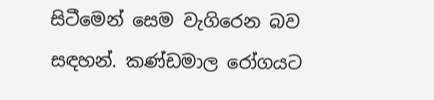සිටීමෙන් සෙම වැගිරෙන බව සඳහන්. කණ්ඩමාල රෝගයට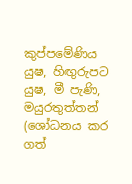කුප්පමේණිය යුෂ, හිඟුරුපට යුෂ, මී පැණි, මයුරතුත්තන් (ශෝධනය කර ගත්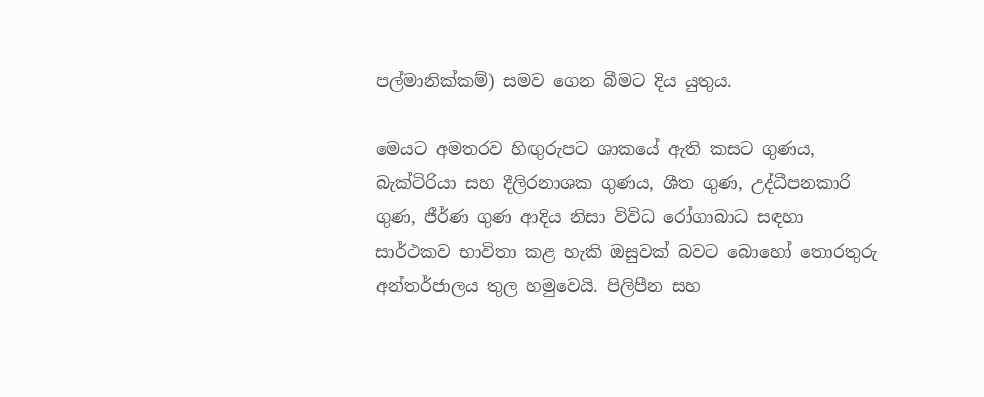පල්මානික්කම්) සමව ගෙන බීමට දිය යුතුය.

මෙයට අමතරව හිඟුරුපට ශාකයේ ඇති කසට ගුණය, බැක්ටිරියා සහ දීලිරනාශක ගුණය, ශීත ගුණ, උද්ධීපනකාරි ගුණ, ජීර්ණ ගුණ ආදිය නිසා විවිධ රෝගාබාධ සඳහා සාර්ථකව භාවිතා කළ හැකි ඔසුවක් බවට බොහෝ තොරතුරු අන්තර්ජාලය තුල හමුවෙයි. පිලිපීන සහ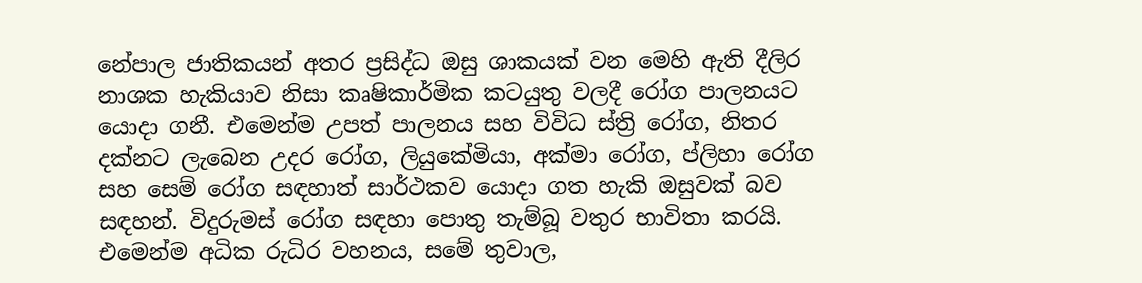නේපාල ජාතිකයන් අතර ප්‍රසිද්ධ ඔසු ශාකයක් වන මෙහි ඇති දීලිර නාශක හැකියාව නිසා කෘෂිකාර්මික කටයුතු වලදී රෝග පාලනයට යොදා ගනී. එමෙන්ම උපත් පාලනය සහ විවිධ ස්ත්‍රි රෝග, නිතර දක්නට ලැබෙන උදර රෝග, ලියුකේමියා, අක්මා රෝග, ප්ලිහා රෝග සහ සෙම් රෝග සඳහාත් සාර්ථකව යොදා ගත හැකි ඔසුවක් බව සඳහන්. විදුරුමස් රෝග සඳහා පොතු තැම්බූ වතුර භාවිතා කරයි. එමෙන්ම අධික රුධිර වහනය, සමේ තුවාල,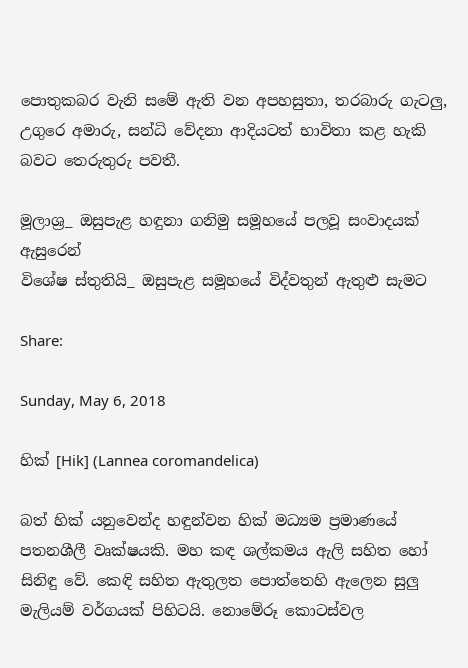පොතුකබර වැනි සමේ ඇති වන අපහසුතා, තරබාරු ගැටලු,  උගුරෙ අමාරු, සන්ධි වේදනා ආදියටත් භාවිතා කළ හැකි බවට තෙරුතුරු පවතී.

මූලාශ්‍ර_ ඔසුපැළ හඳුනා ගනිමු සමූහයේ පලවූ සංවාදයක් ඇසුරෙන්
විශේෂ ස්තුතියි_ ඔසුපැළ සමූහයේ විද්වතුන් ඇතුළු සැමට

Share:

Sunday, May 6, 2018

හික් [Hik] (Lannea coromandelica)

බත් හික් යනුවෙන්ද හඳුන්වන හික් මධ්‍යම ප්‍රමාණයේ පතනශීලී වෘක්ෂයකි. මහ කඳ ශල්කමය ඇලි සහිත හෝ සිනිඳු වේ. කෙඳි සහිත ඇතුලත පොත්තෙහි ඇලෙන සුලු මැලියම් වර්ගයක් පිහිටයි. නොමේරූ කොටස්වල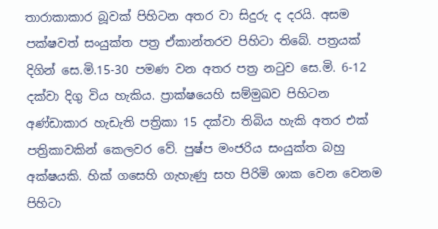තාරාකාකාර බූවක් පිහිටන අතර වා සිදුරු ද දරයි. අසම පක්ෂවත් සංයුක්ත පත්‍ර ඒකාන්තරව පිහිටා තිබේ. පත්‍රයක් දිගින් සෙ.මි.15-30 පමණ වන අතර පත්‍ර නටුව සෙ.මි. 6-12 දක්වා දිගු විය හැකිය. ප්‍රාක්ෂයෙහි සම්මුඛව පිහිටන අණ්ඩාකාර හැඩැති පත්‍රිකා 15 දක්වා තිබිය හැකි අතර එක් පත්‍රිකාවකින් කෙලවර වේ. පුෂ්ප මංජරිය සංයුක්ත බහු අක්ෂයකි. හික් ගසෙහි ගැහැණු සහ පිරිමි ශාක වෙන වෙනම පිහිටා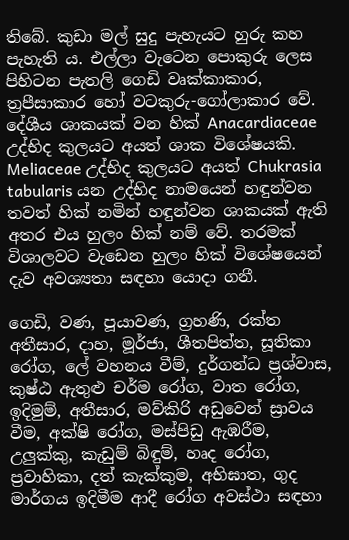තිබේ. කුඩා මල් සුදු පැහැයට හුරු කහ පැහැති ය. එල්ලා වැටෙන පොකුරු ලෙස පිහිටන පැතලි ගෙඩි වෘක්කාකාර, ත්‍රපීසාකාර හෝ වටකුරු-ගෝලාකාර වේ. දේශීය ශාකයක් වන හික් Anacardiaceae උද්භිද කුලයට අයත් ශාක විශේෂයකි.  Meliaceae උද්භිද කුලයට අයත් Chukrasia tabularis යන උද්භිද නාමයෙන් හඳුන්වන තවත් හික් නමින් හඳුන්වන ශාකයක් ඇති අතර එය හුලං හික් නම් වේ. තරමක් විශාලවට වැඩෙන හුලං හික් විශේෂයෙන් දැව අවශ්‍යතා සඳහා යොදා ගනී.

ගෙඩි, වණ, පූයාවණ, ග්‍රහණි, රක්ත අතීසාර, දාහ, මූර්ජා, ශීතපිත්ත, සූතිකා රෝග, ලේ වහනය වීම්, දුර්ගන්ධ ප්‍රශ්වාස, කුෂ්ඨ ඇතුළු චර්ම රෝග, වාත රෝග, ඉදිමුම්, අතීසාර, මව්කිරි අඩුවෙන් ස්‍රාවය වීම, අක්ෂි රෝග, මස්පිඩු ඇඹරීම, උලුක්කු, කැඩුම් බිඳුම්, හෘද රෝග, ප්‍රවාහිකා, දත් කැක්කුම, අභිඝාත, ගුද මාර්ගය ඉදිමීම ආදී රෝග අවස්ථා සඳහා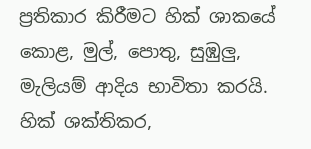ප්‍රතිකාර කිරීමට හික් ශාකයේ කොළ, මුල්, පොතු, සුඹුලු, මැලියම් ආදිය භාවිතා කරයි. හික් ශක්තිකර,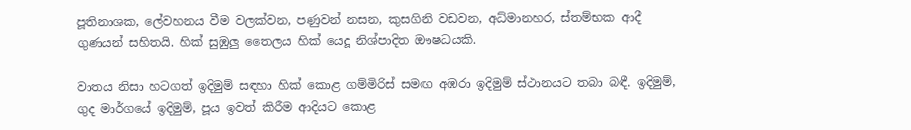පූතිනාශක, ලේවහනය වීම වලක්වන, පණුවන් නසන, කුසගිනි වඩවන, අධ්මානහර, ස්තම්භක ආදී ගුණයන් සහිතයි. හික් සුඹුලු තෛලය හික් යෙදූ නිශ්පාදිත ඖෂධයකි.

වාතය නිසා හටගත් ඉදිමුම් සඳහා හික් කොළ ගම්මිරිස් සමඟ අඹරා ඉදිමුම් ස්ථානයට තබා බඳී. ඉදිමුම්, ගුද මාර්ගයේ ඉදිමුම්, පූය ඉවත් කිරීම ආදියට කොළ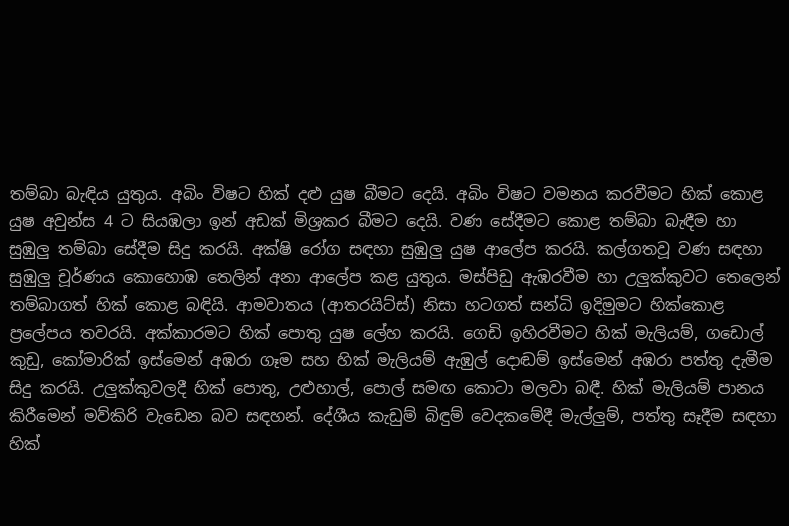තම්බා බැඳිය යුතුය. අබිං විෂට හික් දළු යුෂ බීමට දෙයි. අබිං විෂට වමනය කරවීමට හික් කොළ යුෂ අවුන්ස 4 ට සියඹලා ඉන් අඩක් මිශ්‍රකර බීමට දෙයි. වණ සේදීමට කොළ තම්බා බැඳීම හා සුඹුලු තම්බා සේදීම සිදු කරයි. අක්ෂි රෝග සඳහා සුඹුලු යුෂ ආලේප කරයි. කල්ගතවූ වණ සඳහා සුඹුලු චූර්ණය කොහොඹ තෙලින් අනා ආලේප කළ යුතුය. මස්පිඩු ඇඹරවීම හා උලුක්කුවට තෙලෙන් තම්බාගත් හික් කොළ බඳියි. ආමවාතය (ආතරයිට්ස්) නිසා හටගත් සන්ධි ඉදිමුමට හික්කොළ ප්‍රලේපය තවරයි. අක්කාරමට හික් පොතු යුෂ ලේහ කරයි. ගෙඩි ඉහිරවීමට හික් මැලියම්, ගඩොල් කුඩු, කෝමාරික් ඉස්මෙන් අඹරා ගෑම සහ හික් මැලියම් ඇඹුල් දොඬම් ඉස්මෙන් අඹරා පත්තු දැමීම සිදු කරයි. උලුක්කුවලදී හික් පොතු, උළුහාල්, පොල් සමඟ කොටා මලවා බඳී. හික් මැලියම් පානය කිරීමෙන් මව්කිරි වැඩෙන බව සඳහන්. දේශීය කැඩුම් බිඳුම් වෙදකමේදී මැල්ලුම්, පත්තු සෑදීම සඳහා හික්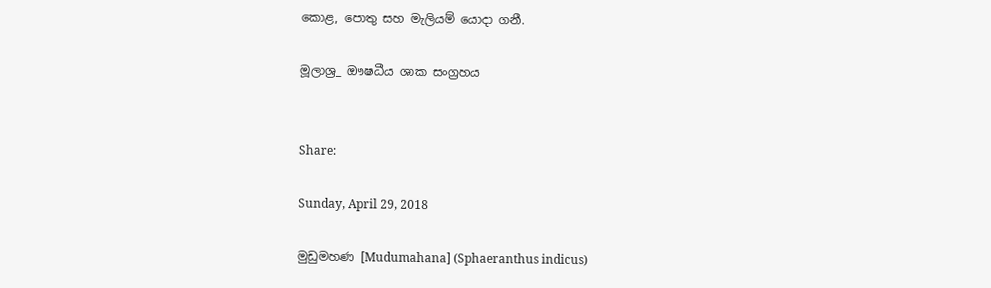කොළ, පොතු සහ මැලියම් යොදා ගනී.

මූලාශ්‍ර_ ඖෂධීය ශාක සංග්‍රහය


Share:

Sunday, April 29, 2018

මුඩුමහණ [Mudumahana] (Sphaeranthus indicus)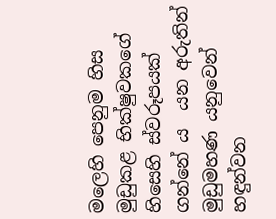මලෙහි පෙනුම හිස මුඩුකළ භික්ෂුවකගේ හිසෙහි ස්වරූපයක් ගන්නේ ය  යන අරුතින් මුඩුමහණ යනුවෙන් හඳුන්වන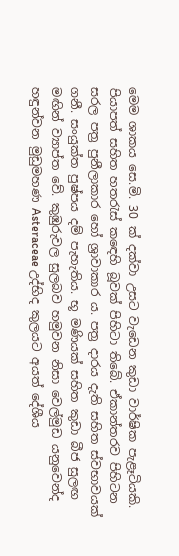මෙම ශාකය සෙ.මි. 30 ක් දක්වා උසට වැඩෙන කුඩා වාර්ෂික පැළෑටියකි. පියාපත් සහිත හතරැස් කඳෙහි බූවක් පිහිටා තිබේ. ඒකාන්තරව පිහිටන සරල පත්‍ර පුනීලාකාර හෝ ශ්‍රාවාකාර ය. පත්‍ර දාරය දැති සහිත ස්වභාවයක් ගනී. සංයුක්ත පුෂ්පය දම් පැහැතිය. භූ මණියක් සහිත කුඩා බීජ සුලඟ මඟින් ව්‍යාප්ත වේ. කුඹුරුවල සුලබව හමුවන නිසා වෙල්මුඩ යනුවෙන්ද හඳුන්වන මුඩුමහණ Asteraceae උද්භිද කුලයට අයත් දේශීය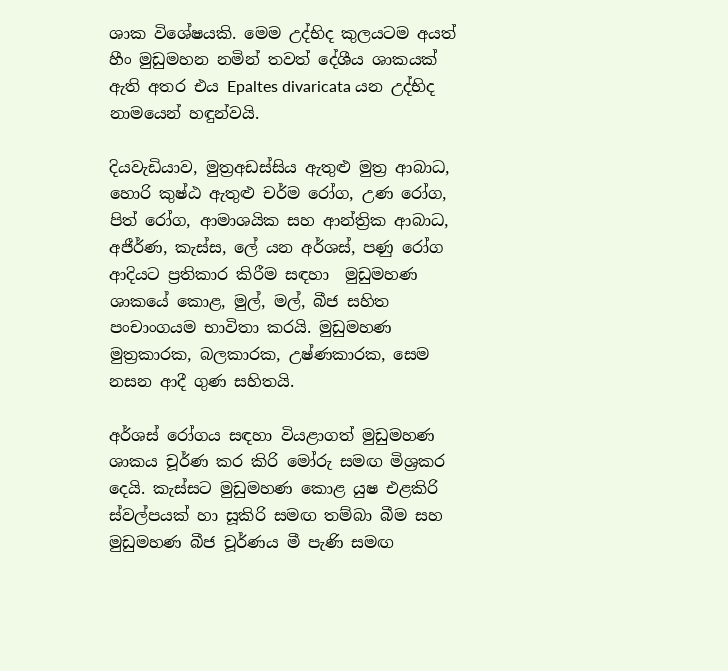ශාක විශේෂයකි. මෙම උද්භිද කුලයටම අයත් හීං මුඩුමහන නමින් තවත් දේශීය ශාකයක් ඇති අතර එය Epaltes divaricata යන උද්භිද නාමයෙන් හඳුන්වයි.

දියවැඩියාව, මුත්‍රඅඩස්සිය ඇතුළු මුත්‍ර ආබාධ, හොරි කුෂ්ඨ ඇතුළු චර්ම රෝග, උණ රෝග, පිත් රෝග, ආමාශයික සහ ආන්ත්‍රික ආබාධ, අජීර්ණ, කැස්ස, ලේ යන අර්ශස්, පණු රෝග ආදියට ප්‍රතිකාර කිරීම සඳහා  මුඩුමහණ ශාකයේ කොළ, මුල්, මල්, බීජ සහිත පංචාංගයම භාවිතා කරයි. මුඩුමහණ මුත්‍රකාරක, බලකාරක, උෂ්ණකාරක, සෙම නසන ආදී ගුණ සහිතයි.

අර්ශස් රෝගය සඳහා වියළාගත් මුඩුමහණ ශාකය චූර්ණ කර කිරි මෝරු සමඟ මිශ්‍රකර දෙයි. කැස්සට මුඩුමහණ කොළ යුෂ එළකිරි ස්වල්පයක් හා සූකිරි සමඟ තම්බා බීම සහ  මුඩුමහණ බීජ චූර්ණය මී පැණි සමඟ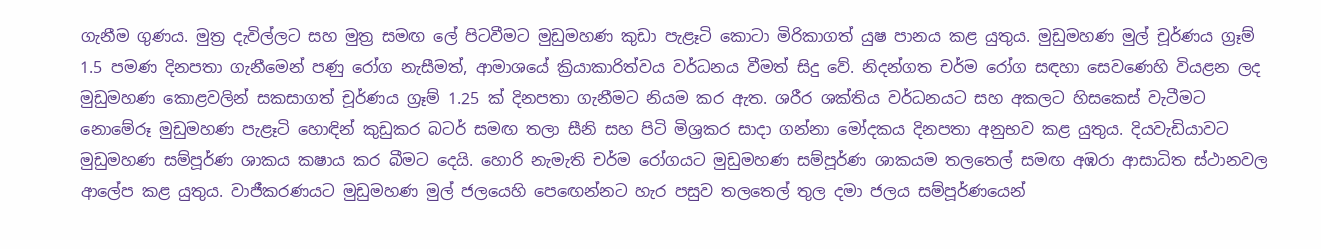ගැනීම ගුණය. මුත්‍ර දැවිල්ලට සහ මුත්‍ර සමඟ ලේ පිටවීමට මුඩුමහණ කුඩා පැළෑටි කොටා මිරිකාගත් යුෂ පානය කළ යුතුය. මුඩුමහණ මුල් චූර්ණය ග්‍රෑම් 1.5 පමණ දිනපතා ගැනීමෙන් පණු රෝග නැසීමත්, ආමාශයේ ක්‍රියාකාරිත්වය වර්ධනය වීමත් සිදු වේ. නිදන්ගත චර්ම රෝග සඳහා සෙවණෙහි වියළන ලද මුඩුමහණ කොළවලින් සකසාගත් චූර්ණය ග්‍රෑම් 1.25 ක් දිනපතා ගැනීමට නියම කර ඇත. ශරීර ශක්තිය වර්ධනයට සහ අකලට හිසකෙස් වැටීමට නොමේරූ මුඩුමහණ පැළෑටි හොඳින් කුඩුකර බටර් සමඟ තලා සීනි සහ පිටි මිශ්‍රකර සාදා ගන්නා මෝදකය දිනපතා අනුභව කළ යුතුය. දියවැඩියාවට මුඩුමහණ සම්පූර්ණ ශාකය කෂාය කර බීමට දෙයි. හොරි නැමැති චර්ම රෝගයට මුඩුමහණ සම්පූර්ණ ශාකයම තලතෙල් සමඟ අඹරා ආසාධිත ස්ථානවල ආලේප කළ යුතුය. වාජීකරණයට මුඩුමහණ මුල් ජලයෙහි පෙඟෙන්නට හැර පසුව තලතෙල් තුල දමා ජලය සම්පූර්ණයෙන්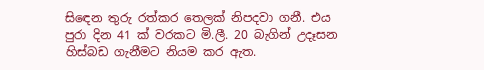සිඳෙන තුරු රත්කර තෙලක් නිපදවා ගනී. එය පුරා දින 41 ක් වරකට මි.ලී. 20 බැගින් උදෑසන හිස්බඩ ගැනීමට නියම කර ඇත.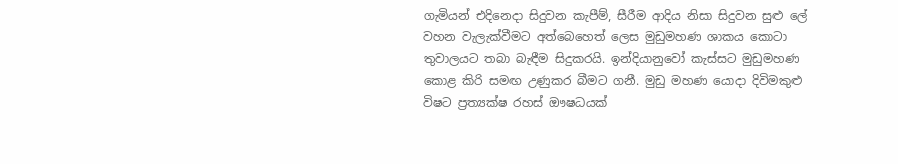ගැමියන් එදිනෙදා සිදුවන කැපීම්, සීරීම ආදිය නිසා සිදුවන සුළු ලේ වහන වැලැක්වීමට අත්බෙහෙත් ලෙස මුඩුමහණ ශාකය කොටා තුවාලයට තබා බැඳීම සිදුකරයි. ඉන්දියානුවෝ කැස්සට මුඩුමහණ කොළ කිරි සමඟ උණුකර බීමට ගනී. මුඩු මහණ යොදා දිවිමකුළු විෂට ප්‍රත්‍යක්ෂ රහස් ඖෂධයක්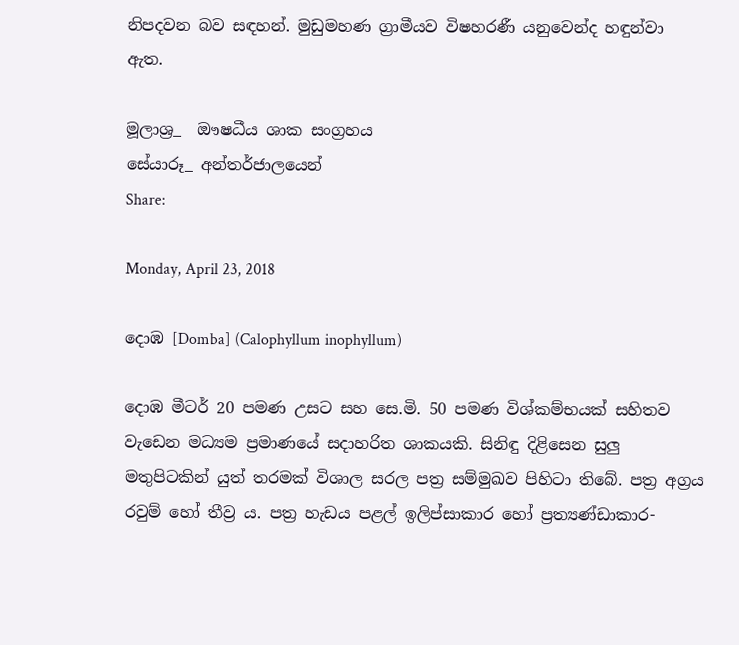නිපදවන බව සඳහන්. මුඩුමහණ ග්‍රාමීයව විෂහරණී යනුවෙන්ද හඳුන්වා ඇත.

මූලාශ්‍ර_  ඖෂධීය ශාක සංග්‍රහය
සේයාරූ_ අන්තර්ජාලයෙන්
Share:

Monday, April 23, 2018

දොඹ [Domba] (Calophyllum inophyllum)

දොඹ මීටර් 20 පමණ උසට සහ සෙ.මි. 50 පමණ විශ්කම්භයක් සහිතව වැඩෙන මධ්‍යම ප්‍රමාණයේ සදාහරිත ශාකයකි. සිනිඳු දිළිසෙන සුලු මතුපිටකින් යුත් තරමක් විශාල සරල පත්‍ර සම්මුඛව පිහිටා තිබේ. පත්‍ර අග්‍රය රවුම් හෝ තීව්‍ර ය. පත්‍ර හැඩය පළල් ඉලිප්සාකාර හෝ ප්‍රත්‍යණ්ඩාකාර-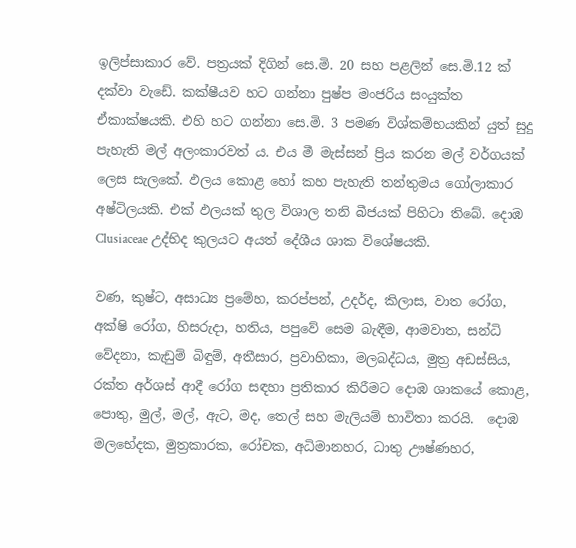ඉලිප්සාකාර වේ. පත්‍රයක් දිගින් සෙ.මි. 20 සහ පළලින් සෙ.මි.12 ක් දක්වා වැඩේ. කක්ෂීයව හට ගන්නා පුෂ්ප මංජරිය සංයුක්ත ඒකාක්ෂයකි. එහි හට ගන්නා සෙ.මි. 3 පමණ විශ්කම්භයකින් යුත් සුදු පැහැති මල් අලංකාරවත් ය. එය මී මැස්සන් ප්‍රිය කරන මල් වර්ගයක් ලෙස සැලකේ. ඵලය කොළ හෝ කහ පැහැති තන්තුමය ගෝලාකාර අෂ්ටිලයකි. එක් ඵලයක් තුල විශාල තනි බීජයක් පිහිටා තිබේ. දොඹ Clusiaceae උද්භිද කුලයට අයත් දේශීය ශාක විශේෂයකි.

වණ, කුෂ්ට, අසාධ්‍ය ප්‍රමේහ, කරප්පන්, උදර්ද, කිලාස, වාත රෝග, අක්ෂි රෝග, හිසරුදා, හතිය, පපුවේ සෙම බැඳීම, ආමවාත, සන්ධි වේදනා, කැඩුම් බිඳුම්, අතීසාර, ප්‍රවාහිකා, මලබද්ධය, මුත්‍ර අඩස්සිය, රක්ත අර්ශස් ආදී රෝග සඳහා ප්‍රතිකාර කිරීමට දොඹ ශාකයේ කොළ, පොතු, මුල්, මල්, ඇට, මද, තෙල් සහ මැලියම් භාවිතා කරයි.  දොඹ මලභේදක, මුත්‍රකාරක, රෝචක, අධිමානහර, ධාතු ඌෂ්ණහර,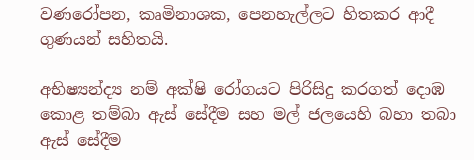වණරෝපන, කෘමිනාශක, පෙනහැල්ලට හිතකර ආදී ගුණයන් සහිතයි.

අභිෂ්‍යන්ද්‍ය නම් අක්ෂි රෝගයට පිරිසිදු කරගත් දොඹ කොළ තම්බා ඇස් සේදීම සහ මල් ජලයෙහි බහා තබා ඇස් සේදීම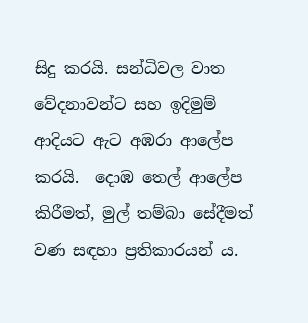සිදු කරයි. සන්ධිවල වාත වේදනාවන්ට සහ ඉදිමුම් ආදියට ඇට අඹරා ආලේප කරයි.  දොඹ තෙල් ආලේප කිරීමත්, මුල් තම්බා සේදීමත් වණ සඳහා ප්‍රතිකාරයන් ය.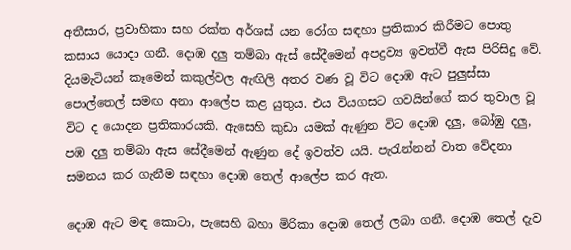අතීසාර, ප්‍රවාහිකා සහ රක්ත අර්ශස් යන රෝග සඳහා ප්‍රතිකාර කිරීමට පොතු කසාය යොදා ගනී. දොඹ දලු තම්බා ඇස් සේදීමෙන් අපද්‍රව්‍ය ඉවත්වී ඇස පිරිසිදු වේ. දියමැටියන් කෑමෙන් කකුල්වල ඇඟිලි අතර වණ වූ විට දොඹ ඇට පුලුස්සා පොල්තෙල් සමඟ අනා ආලේප කළ යුතුය. එය වියගසට ගවයින්ගේ කර තුවාල වූ විට ද යොදන ප්‍රතිකාරයකි. ඇසෙහි කුඩා යමක් ඇණුන විට දොඹ දලු, බෝඹු දලු, පඹ දලු තම්බා ඇස සේදීමෙන් ඇණුන දේ ඉවත්ව යයි. පැරැන්නන් වාත වේදනා සමනය කර ගැනීම සඳහා දොඹ තෙල් ආලේප කර ඇත.

දොඹ ඇට මඳ කොටා, පැසෙහි බහා මිරිකා දොඹ තෙල් ලබා ගනී. දොඹ තෙල් දැව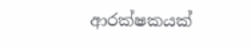ආරක්ෂකයක්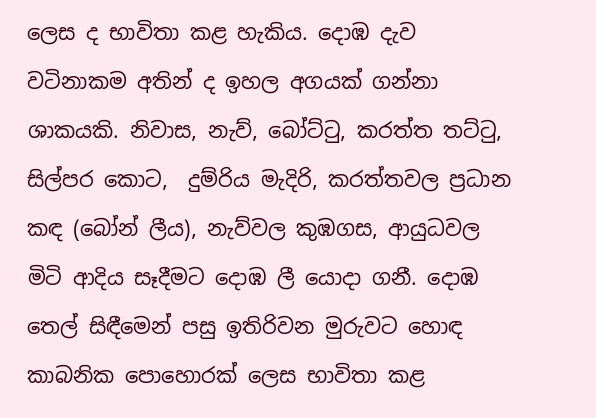ලෙස ද භාවිතා කළ හැකිය. දොඹ දැව වටිනාකම අතින් ද ඉහල අගයක් ගන්නා ශාකයකි. නිවාස, නැව්, බෝට්ටු, කරත්ත තට්ටු, සිල්පර කොට,  දුම්රිය මැදිරි, කරත්තවල ප්‍රධාන කඳ (බෝන් ලීය), නැව්වල කුඹගස, ආයුධවල මිටි ආදිය සෑදීමට දොඹ ලී යොදා ගනී. දොඹ තෙල් සිඳීමෙන් පසු ඉතිරිවන මුරුවට හොඳ කාබනික පොහොරක් ලෙස භාවිතා කළ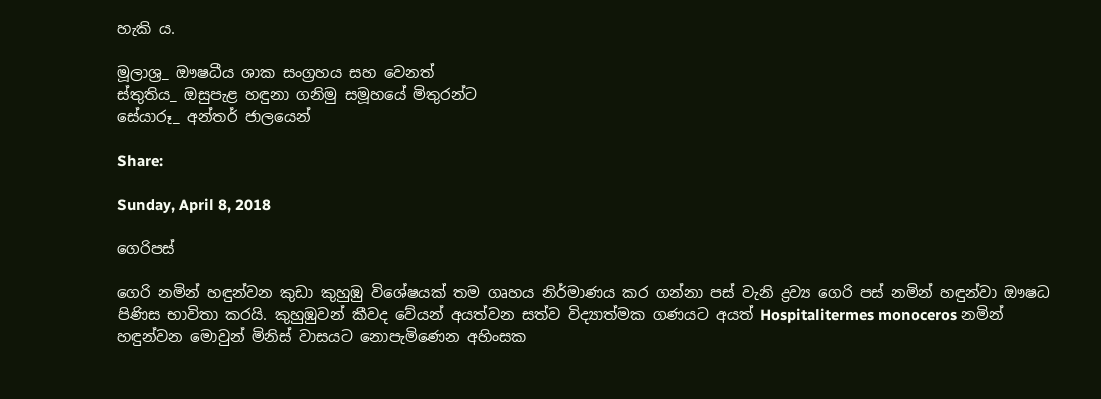හැකි ය.

මූලාශ්‍ර_ ඖෂධීය ශාක සංග්‍රහය සහ වෙනත්
ස්තුතිය_ ඔසුපැළ හඳුනා ගනිමු සමූහයේ මිතුරන්ට
සේයාරූ_ අන්තර් ජාලයෙන්

Share:

Sunday, April 8, 2018

ගෙරිපස්

ගෙරි නමින් හඳුන්වන කුඩා කුහුඹු විශේෂයක් තම ගෘහය නිර්මාණය කර ගන්නා පස් වැනි ද්‍රව්‍ය ගෙරි පස් නමින් හඳුන්වා ඖෂධ පිණිස භාවිතා කරයි. කුහුඹුවන් කීවද වේයන් අයත්වන සත්ව විද්‍යාත්මක ගණයට අයත් Hospitalitermes monoceros නමින් හඳුන්වන මොවුන් මිනිස් වාසයට නොපැමිණෙන අහිංසක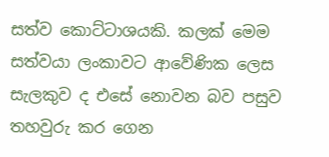සත්ව කොට්ටාශයකි. කලක් මෙම සත්වයා ලංකාවට ආවේණික ලෙස සැලකුව ද එසේ නොවන බව පසුව තහවුරු කර ගෙන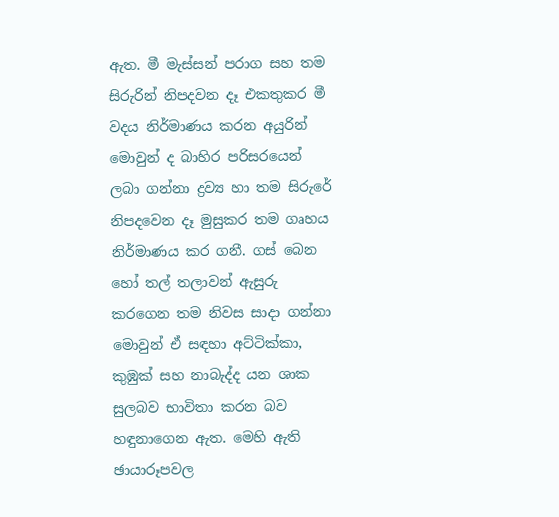ඇත. මී මැස්සන් පරාග සහ තම සිරුරින් නිපදවන දෑ එකතුකර මී වදය නිර්මාණය කරන අයුරින් මොවුන් ද බාහිර පරිසරයෙන් ලබා ගන්නා ද්‍රව්‍ය හා තම සිරුරේ නිපදවෙන දෑ මුසුකර තම ගෘහය නිර්මාණය කර ගනී. ගස් බෙන හෝ තල් තලාවන් ඇසුරු කරගෙන තම නිවස සාදා ගන්නා මොවුන් ඒ සඳහා අට්ටික්කා, කුඹුක් සහ නාබැද්ද යන ශාක සුලබව භාවිතා කරන බව හඳුනාගෙන ඇත. මෙහි ඇති ඡායාරූපවල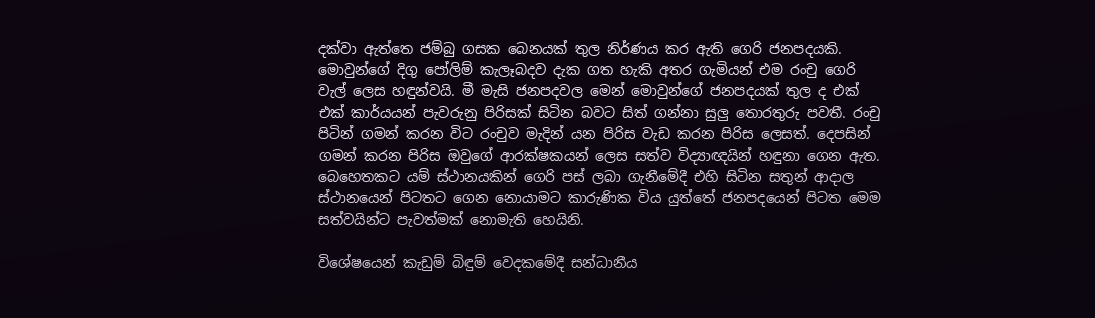දක්වා ඇත්තෙ ජම්බු ගසක බෙනයක් තුල නිර්ණය කර ඇති ගෙරි ජනපදයකි. මොවුන්ගේ දිගු පෝලිම් කැලෑබදව දැක ගත හැකි අතර ගැමියන් එම රංචු ගෙරි වැල් ලෙස හඳුන්වයි. මී මැසි ජනපදවල මෙන් මොවුන්ගේ ජනපදයක් තුල ද එක් එක් කාර්යයන් පැවරුනු පිරිසක් සිටින බවට සිත් ගන්නා සුලු තොරතුරු පවතී. රංචු පිටින් ගමන් කරන විට රංචුව මැදින් යන පිරිස වැඩ කරන පිරිස ලෙසත්. දෙපසින් ගමන් කරන පිරිස ඔවුගේ ආරක්ෂකයන් ලෙස සත්ව විද්‍යාඥයින් හඳුනා ගෙන ඇත. බෙහෙතකට යම් ස්ථානයකින් ගෙරි පස් ලබා ගැනීමේදී එහි සිටින සතුන් ආදාල ස්ථානයෙන් පිටතට ගෙන නොයාමට කාරුණික විය යුත්තේ ජනපදයෙන් පිටත මෙම සත්වයින්ට පැවත්මක් නොමැති හෙයිනි.

විශේෂයෙන් කැඩුම් බිඳුම් වෙදකමේදී සන්ධානීය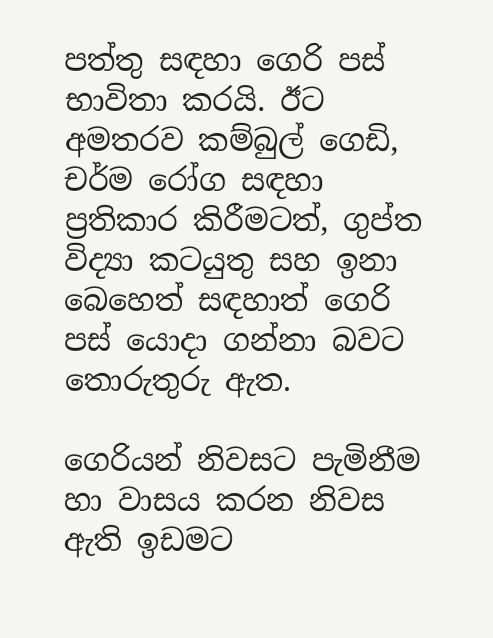පත්තු සඳහා ගෙරි පස් භාවිතා කරයි. ඊට අමතරව කම්බුල් ගෙඩි, චර්ම රෝග සඳහා ප්‍රතිකාර කිරීමටත්, ගුප්ත විද්‍යා කටයුතු සහ ඉනා බෙහෙත් සඳහාත් ගෙරි පස් යොදා ගන්නා බවට තොරුතුරු ඇත.

ගෙරියන් නිවසට පැමිනීම හා වාසය කරන නිවස ඇති ඉඩමට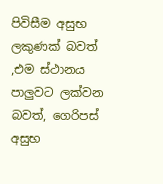පිවිසීම අසුභ ලකුණක් බවත් ,එම ස්ථානය පාලුවට ලක්වන බවත්, ගෙරිපස් අසුභ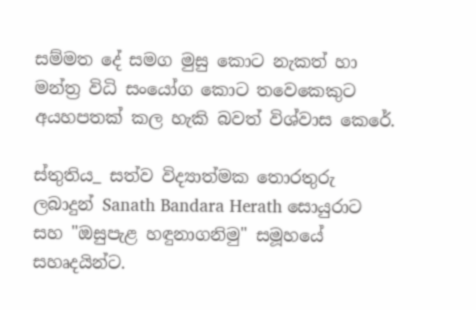සම්මත දේ සමග මුසු කොට නැකත් හා මන්ත්‍ර විධි සංයෝග කොට තවෙකෙකුට අයහපතක් කල හැකි බවත් විශ්වාස කෙරේ.

ස්තුතිය_ සත්ව විද්‍යාත්මක තොරතුරු ලබාදුන් Sanath Bandara Herath සොයුරාට සහ "ඔසුපැළ හඳුනාගනිමු" සමූහයේ සහෘදයින්ට.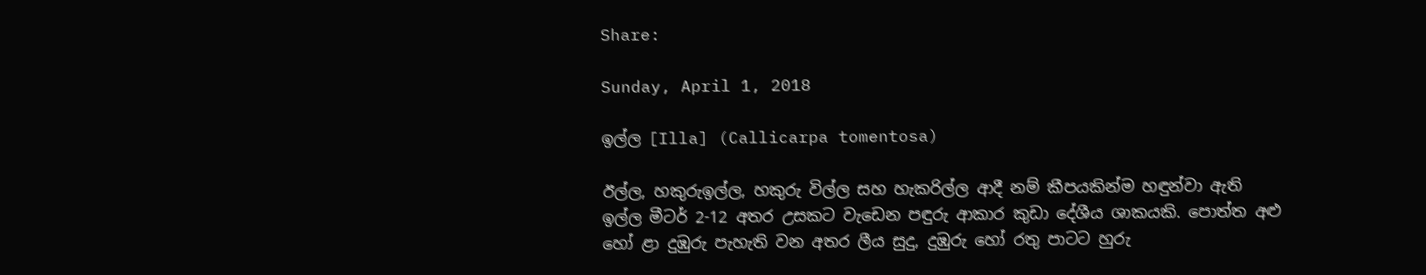Share:

Sunday, April 1, 2018

ඉල්ල [Illa] (Callicarpa tomentosa)

ඊල්ල, හකුරුඉල්ල, හකුරු විල්ල සහ හැකරිල්ල ආදී නම් කීපයකින්ම හඳුන්වා ඇති ඉල්ල මීටර් 2-12 අතර උසකට වැඩෙන පඳුරු ආකාර කුඩා දේශීය ශාකයකි. පොත්ත අළු හෝ ළා දුඹුරු පැහැති වන අතර ලීය සුදු, දුඹුරු හෝ රතු පාටට හුරු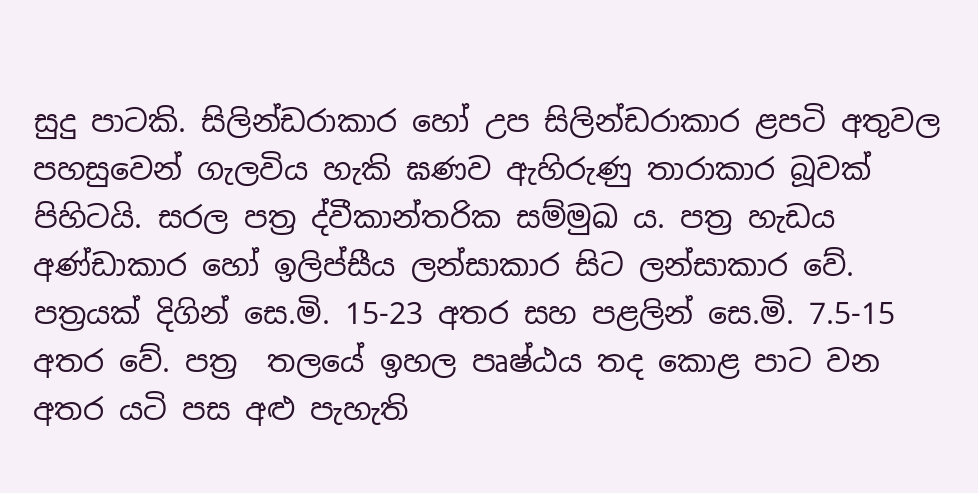සුදු පාටකි. සිලින්ඩරාකාර හෝ උප සිලින්ඩරාකාර ළපටි අතුවල පහසුවෙන් ගැලවිය හැකි ඝණව ඇහිරුණු තාරාකාර බූවක් පිහිටයි. සරල පත්‍ර ද්වීකාන්තරික සම්මුඛ ය. පත්‍ර හැඩය අණ්ඩාකාර හෝ ඉලිප්සීය ලන්සාකාර සිට ලන්සාකාර වේ. පත්‍රයක් දිගින් සෙ.මි. 15-23 අතර සහ පළලින් සෙ.මි. 7.5-15 අතර වේ. පත්‍ර  තලයේ ඉහල පෘෂ්ඨය තද කොළ පාට වන අතර යටි පස අළු පැහැති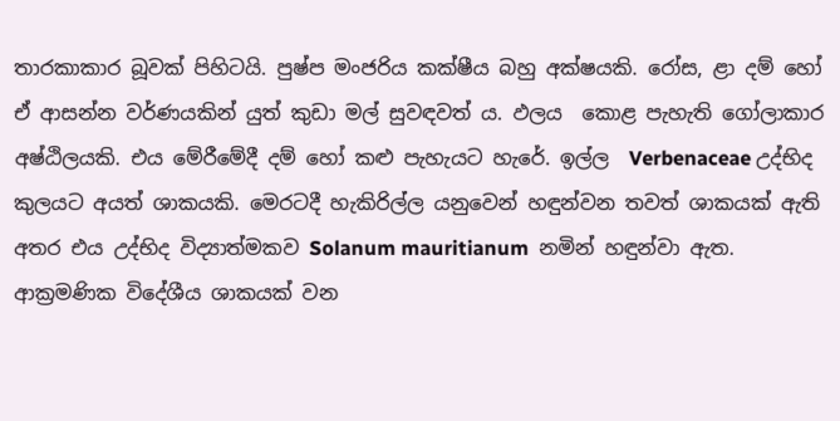තාරකාකාර බූවක් පිහිටයි. පුෂ්ප මංජරිය කක්ෂීය බහු අක්ෂයකි. රෝස, ළා දම් හෝ ඒ ආසන්න වර්ණයකින් යුත් කුඩා මල් සුවඳවත් ය. ඵලය  කොළ පැහැති ගෝලාකාර අෂ්ඨිලයකි. එය මේරීමේදී දම් හෝ කළු පැහැයට හැරේ. ඉල්ල  Verbenaceae උද්භිද කුලයට අයත් ශාකයකි. මෙරටදී හැකිරිල්ල යනුවෙන් හඳුන්වන තවත් ශාකයක් ඇති අතර එය උද්භිද විද්‍යාත්මකව Solanum mauritianum  නමින් හඳුන්වා ඇත. ආක්‍රමණික විදේශීය ශාකයක් වන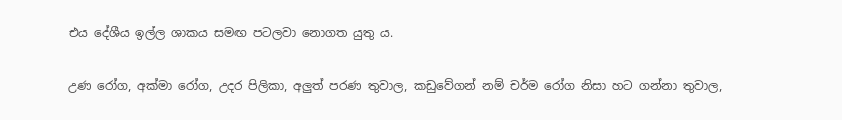එය දේශීය ඉල්ල ශාකය සමඟ පටලවා නොගත යුතු ය.

උණ රෝග, අක්මා රෝග, උදර පිලිකා, අලුත් පරණ තුවාල, කඩුවේගන් නම් චර්ම රෝග නිසා හට ගන්නා තුවාල,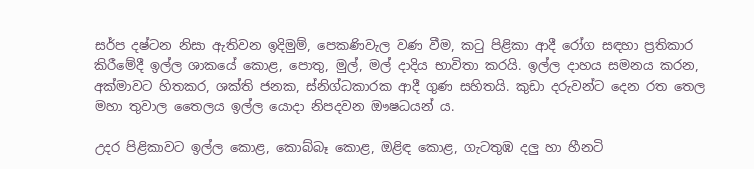සර්ප දෂ්ටන නිසා ඇතිවන ඉදිමුම්, පෙකණිවැල වණ වීම, කටු පිළිකා ආදී රෝග සඳහා ප්‍රතිකාර කිරීමේදී ඉල්ල ශාකයේ කොළ, පොතු, මුල්, මල් දාදිය භාවිතා කරයි. ඉල්ල දාහය සමනය කරන, අක්මාවට හිතකර, ශක්ති ජනක, ස්නිග්ධකාරක ආදී ගුණ සහිතයි. කුඩා දරුවන්ට දෙන රත තෙල මහා තුවාල තෛලය ඉල්ල යොදා නිපදවන ඖෂධයන් ය.

උදර පිළිකාවට ඉල්ල කොළ, කොබ්බෑ කොළ, ඔළිඳ කොළ, ගැටතුඹ දලු හා හීනටි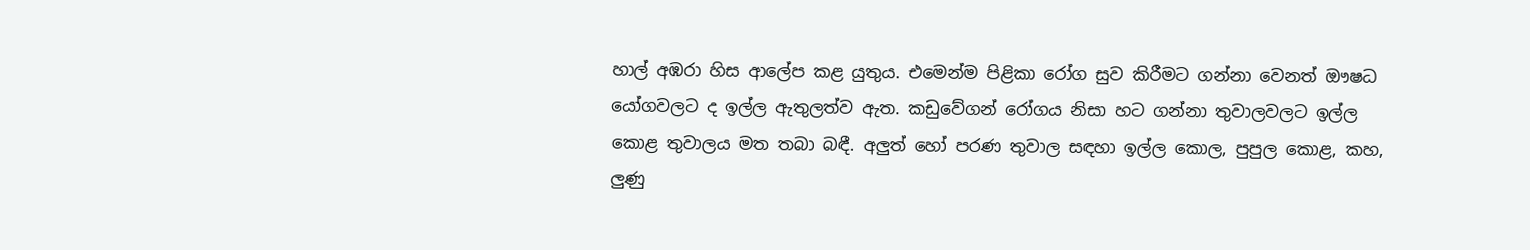හාල් අඹරා හිස ආලේප කළ යුතුය. එමෙන්ම පිළිකා රෝග සුව කිරීමට ගන්නා වෙනත් ඖෂධ යෝගවලට ද ඉල්ල ඇතුලත්ව ඇත. කඩුවේගන් රෝගය නිසා හට ගන්නා තුවාලවලට ඉල්ල කොළ තුවාලය මත තබා බඳී. අලුත් හෝ පරණ තුවාල සඳහා ඉල්ල කොල, පුපුල කොළ, කහ, ලුණු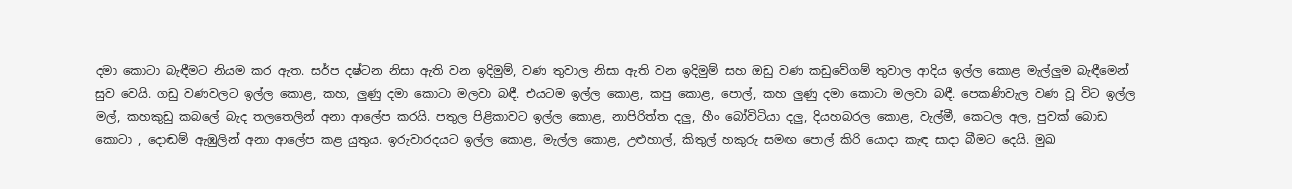දමා කොටා බැඳීමට නියම කර ඇත. සර්ප දෂ්ටන නිසා ඇති වන ඉදිමුම්, වණ තුවාල නිසා ඇති වන ඉදිමුම් සහ ඔඩු වණ කඩුවේගම් තුවාල ආදිය ඉල්ල කොළ මැල්ලුම බැඳීමෙන් සුව වෙයි. ගඩු වණවලට ඉල්ල කොළ, කහ, ලුණු දමා කොටා මලවා බඳී. එයටම ඉල්ල කොළ, කපු කොළ, පොල්, කහ ලුණු දමා කොටා මලවා බඳී. පෙකණිවැල වණ වූ විට ඉල්ල මල්, කහකුඩු කබලේ බැද තලතෙලින් අනා ආලේප කරයි. පතුල පිළිකාවට ඉල්ල කොළ, නාපිරිත්ත දලු, හීං බෝවිටියා දලු, දියහබරල කොළ, වැල්මී, කෙටල අල, පුවක් බොඩ කොටා , දොඬම් ඇඹුලින් අනා ආලේප කළ යුතුය. ඉරුවාරදයට ඉල්ල කොළ, මැල්ල කොළ, උළුහාල්, කිතුල් හකුරු සමඟ පොල් කිරි යොදා කැඳ සාදා බීමට දෙයි. මුඛ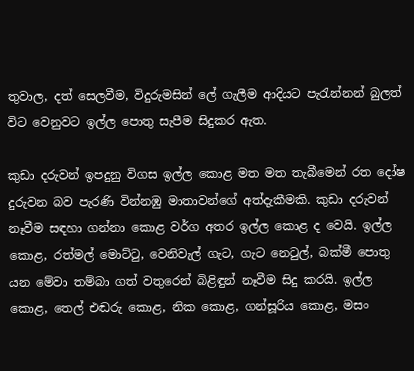තුවාල, දත් සෙලවීම, විදුරුමසින් ලේ ගැලීම ආදියට පැරැන්නන් බුලත් විට වෙනුවට ඉල්ල පොතු සැපීම සිදුකර ඇත.

කුඩා දරුවන් ඉපදුනු විගස ඉල්ල කොළ මත මත තැබීමෙන් රත දෝෂ දුරුවන බව පැරණි වින්නඹු මාතාවන්ගේ අත්දැකීමකි. කුඩා දරුවන් නෑවීම සඳහා ගන්නා කොළ වර්ග අතර ඉල්ල කොළ ද වෙයි. ඉල්ල කොළ, රත්මල් මොට්ටු, වෙනිවැල් ගැට, ගැට නෙටුල්, බක්මී පොතු යන මේවා තම්බා ගත් වතුරෙන් බිළිඳුන් නෑවීම සිදු කරයි. ඉල්ල කොළ, තෙල් එඬරු කොළ, නික කොළ, ගන්සූරිය කොළ, මසං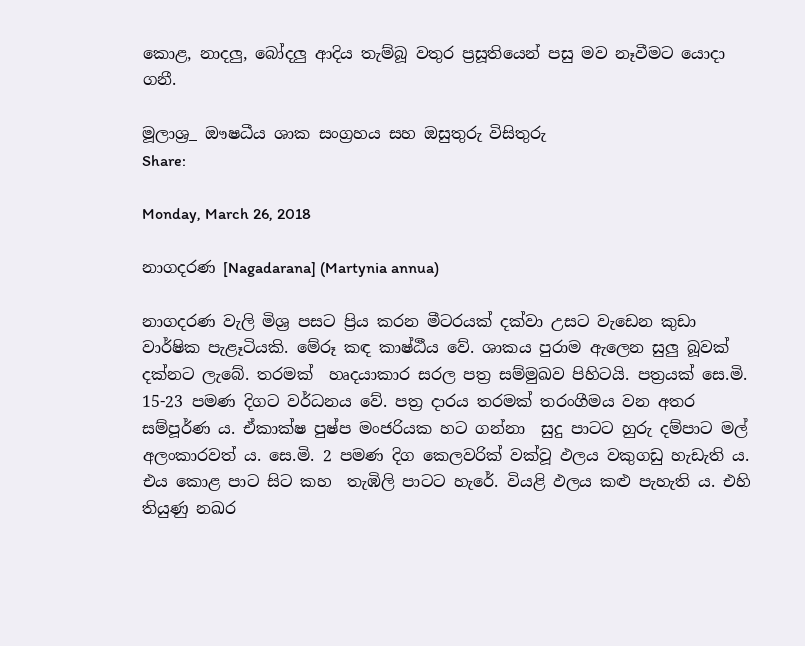කොළ, නාදලු, බෝදලු ආදිය තැම්බූ වතුර ප්‍රසූතියෙන් පසු මව නෑවීමට යොදා ගනී.

මූලාශ්‍ර_ ඖෂධීය ශාක සංග්‍රහය සහ ඔසුතුරු විසිතුරු
Share:

Monday, March 26, 2018

නාගදරණ [Nagadarana] (Martynia annua)

නාගදරණ වැලි මිශ්‍ර පසට ප්‍රිය කරන මීටරයක් දක්වා උසට වැඩෙන කුඩා වාර්ෂික පැළෑටියකි. මේරූ කඳ කාෂ්ඨීය වේ. ශාකය පුරාම ඇලෙන සුලු බූවක් දක්නට ලැබේ. තරමක්  හෘදයාකාර සරල පත්‍ර සම්මුඛව පිහිටයි. පත්‍රයක් සෙ.මි. 15-23 පමණ දිගට වර්ධනය වේ. පත්‍ර දාරය තරමක් තරංගීමය වන අතර සම්පූර්ණ ය. ඒකාක්ෂ පුෂ්ප මංජරියක හට ගන්නා  සුදු පාටට හුරු දම්පාට මල් අලංකාරවත් ය. සෙ.මි. 2 පමණ දිග කෙලවරික් වක්වූ ඵලය වකුගඩු හැඩැති ය. එය කොළ පාට සිට කහ  තැඹිලි පාටට හැරේ. වියළි ඵලය කළු පැහැති ය. එහි තියුණු නඛර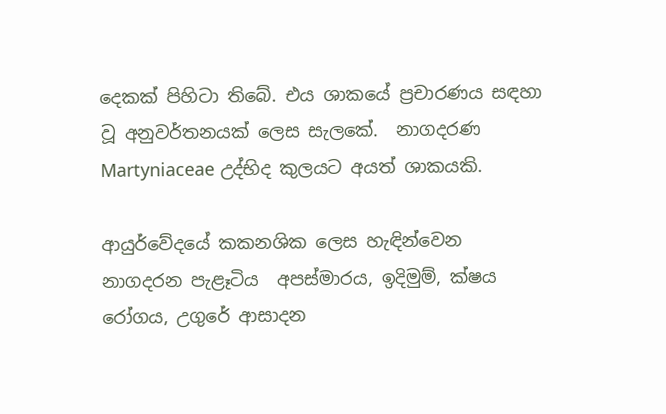දෙකක් පිහිටා තිබේ. එය ශාකයේ ප්‍රචාරණය සඳහා වූ අනුවර්තනයක් ලෙස සැලකේ.  නාගදරණ Martyniaceae උද්භිද කුලයට අයත් ශාකයකි.

ආයුර්වේදයේ කකනශික ලෙස හැඳින්වෙන නාගදරන පැළෑටිය  අපස්මාරය, ඉදිමුම්, ක්ෂය රෝගය, උගුරේ ආසාදන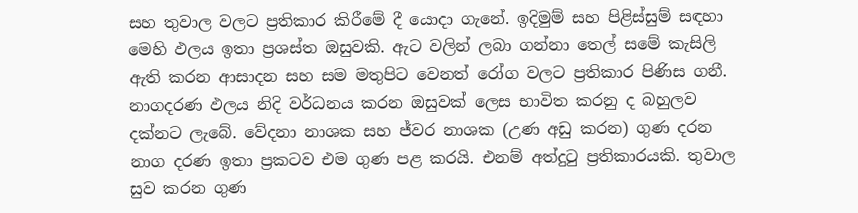සහ තුවාල වලට ප්‍ර‍තිකාර කිරීමේ දී යොදා ගැනේ. ඉදිමුම් සහ පිළිස්සුම් සඳහා මෙහි ඵලය ඉතා ප්‍ර‍ශස්ත ඔසුවකි. ඇට වලින් ලබා ගන්නා තෙල් සමේ කැසිලි ඇති කරන ආසාදන සහ සම මතුපිට වෙනත් රෝග වලට ප්‍ර‍තිකාර පිණිස ගනී. නාගදරණ ඵලය නිදි වර්ධනය කරන ඔසුවක් ලෙස භාවිත කරනු ද බහුලව දක්නට ලැබේ. වේදනා නාශක සහ ජ්වර නාශක (උණ අඩු කරන) ගුණ දරන නාග දරණ ඉතා ප්‍ර‍කටව එම ගුණ පළ කරයි. එනම් අත්දුටු ප්‍ර‍තිකාරයකි. තුවාල සුව කරන ගුණ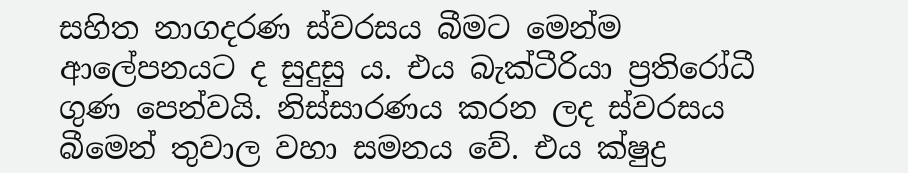සහිත නාගදරණ ස්වරසය බීමට මෙන්ම ආලේපනයට ද සුදුසු ය. එය බැක්ටීරියා ප්‍ර‍තිරෝධී ගුණ පෙන්වයි. නිස්සාරණය කරන ලද ස්වරසය බීමෙන් තුවාල වහා සමනය වේ. එය ක්ෂුද්‍ර‍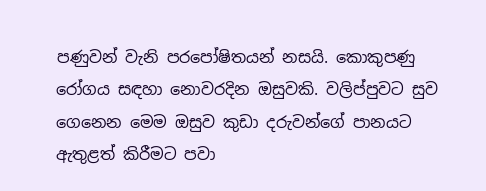පණුවන් වැනි පරපෝෂිතයන් නසයි. කොකුපණු රෝගය සඳහා නොවරදින ඔසුවකි. වලිප්පුවට සුව ගෙනෙන මෙම ඔසුව කුඩා දරුවන්ගේ පානයට ඇතුළත් කිරීමට පවා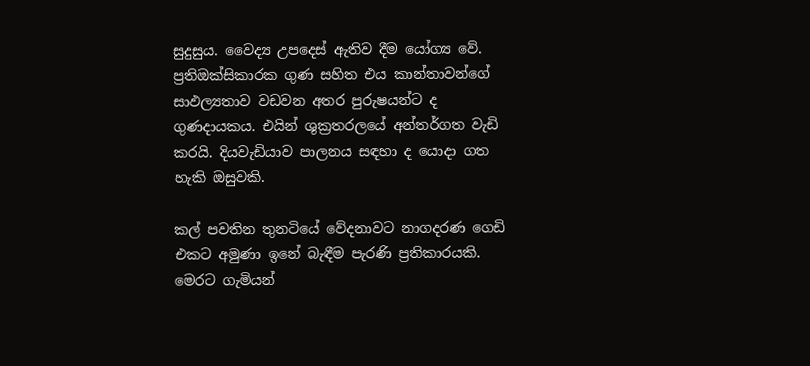සුදුසුය. වෛද්‍ය උපදෙස් ඇතිව දීම යෝග්‍ය වේ. ප්‍ර‍තිඔක්සිකාරක ගුණ සහිත එය කාන්තාවන්ගේ සාඵල්‍යතාව වඩවන අතර පුරුෂයන්ට ද ගුණදායකය. එයින් ශුක්‍ර‍තරලයේ අන්තර්ගත වැඩි කරයි. දියවැඩියාව පාලනය සඳහා ද යොදා ගත හැකි ඔසුවකි.

කල් පවතින තුනටියේ වේදනාවට නාගදරණ ගෙඩි එකට අමුණා ඉනේ බැඳීම පැරණි ප්‍රතිකාරයකි. මෙරට ගැමියන්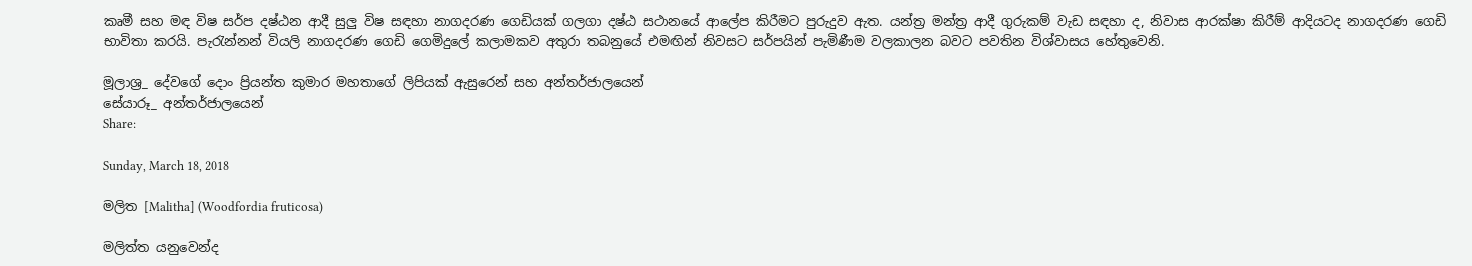කෘමී සහ මඳ විෂ සර්ප දෂ්ඨන ආදී සුලු විෂ සඳහා නාගදරණ ගෙඩියක් ගලගා දෂ්ඨ සථානයේ ආලේප කිරීමට පුරුදුව ඇත. යන්ත්‍ර මන්ත්‍ර ආදී ගුරුකම් වැඩ සඳහා ද, නිවාස ආරක්ෂා කිරීම් ආදියටද නාගදරණ ගෙඩි භාවිතා කරයි. පැරැන්නන් වියලි නාගදරණ ගෙඩි ගෙමිදුලේ කලාමකව අතුරා තබනුයේ එමඟින් නිවසට සර්පයින් පැමිණීම වලකාලන බවට පවතින විශ්වාසය හේතුවෙනි.

මූලාශ්‍ර_ දේවගේ දොං ප්‍රියන්ත කුමාර මහතාගේ ලිපියක් ඇසුරෙන් සහ අන්තර්ජාලයෙන්
සේයාරූ_ අන්තර්ජාලයෙන්
Share:

Sunday, March 18, 2018

මලිත [Malitha] (Woodfordia fruticosa)

මලිත්ත යනුවෙන්ද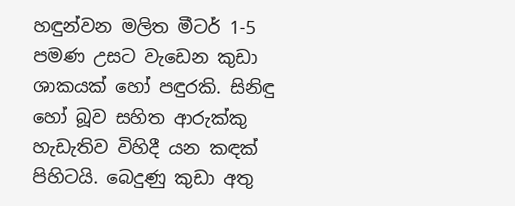හඳුන්වන මලිත මීටර් 1-5 පමණ උසට වැඩෙන කුඩා ශාකයක් හෝ පඳුරකි. සිනිඳු හෝ බූව සහිත ආරුක්කු හැඩැතිව විහිදී යන කඳක් පිහිටයි. බෙදුණු කුඩා අතු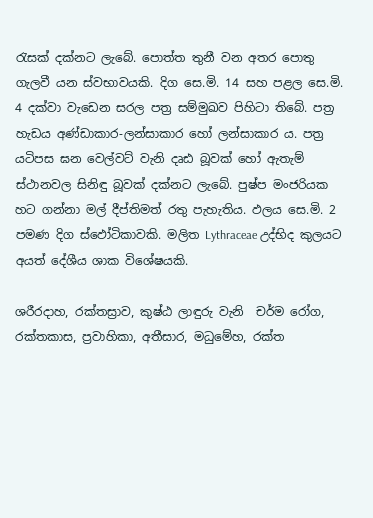රැසක් දක්නට ලැබේ. පොත්ත තුනී වන අතර පොතු ගැලවී යන ස්වභාවයකි. දිග සෙ.මි. 14 සහ පළල සෙ.මි. 4 දක්වා වැඩෙන සරල පත්‍ර සම්මුඛව පිහිටා තිබේ. පත්‍ර හැඩය අණ්ඩාකාර-ලන්සාකාර හෝ ලන්සාකාර ය. පත්‍ර යටිපස ඝන වෙල්වට් වැනි දෘඪ බූවක් හෝ ඇතැම් ස්ථානවල සිනිඳු බූවක් දක්නට ලැබේ. පුෂ්ප මංජරියක හට ගන්නා මල් දීප්තිමත් රතු පැහැතිය. ඵලය සෙ.මි. 2 පමණ දිග ස්ඵෝටිකාවකි. මලිත Lythraceae උද්භිද කුලයට අයත් දේශීය ශාක විශේෂයකි.

ශරීරදාහ, රක්තස්‍රාව, කුෂ්ඨ ලාඳුරු වැනි  චර්ම රෝග, රක්තකාස, ප්‍රවාහිකා, අතීසාර, මධුමේහ, රක්ත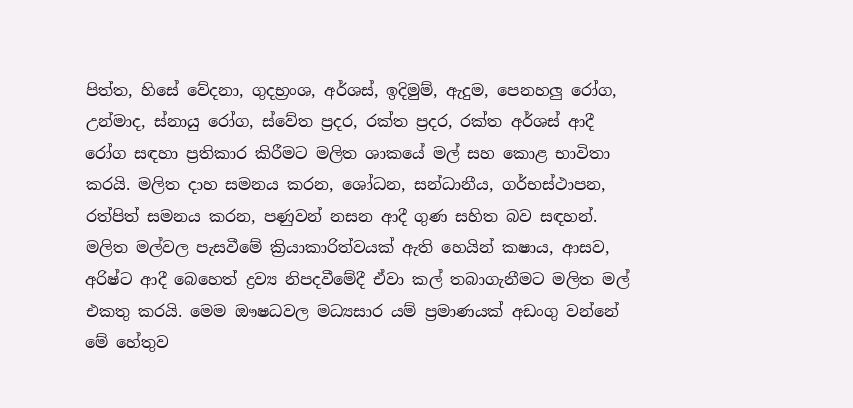පිත්ත, හිසේ වේදනා, ගුදභ්‍රංශ, අර්ශස්, ඉදිමුම්, ඇදුම, පෙනහලු රෝග, උන්මාද, ස්නායු රෝග, ස්වේත ප්‍රදර, රක්ත ප්‍රදර, රක්ත අර්ශස් ආදී රෝග සඳහා ප්‍රතිකාර කිරීමට මලිත ශාකයේ මල් සහ කොළ භාවිතා කරයි. මලිත දාහ සමනය කරන, ශෝධන, සන්ධානීය, ගර්භස්ථාපන, රත්පිත් සමනය කරන, පණුවන් නසන ආදී ගුණ සහිත බව සඳහන්. මලිත මල්වල පැසවීමේ ක්‍රියාකාරිත්වයක් ඇති හෙයින් කෂාය, ආසව, අරිෂ්ට ආදී බෙහෙත් ද්‍රව්‍ය නිපදවීමේදී ඒවා කල් තබාගැනීමට මලිත මල් එකතු කරයි. මෙම ඖෂධවල මධ්‍යසාර යම් ප්‍රමාණයක් අඩංගු වන්නේ මේ හේතුව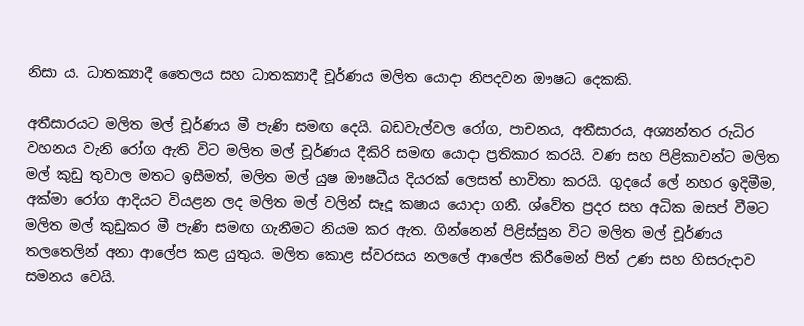නිසා ය. ධාතක්‍යාදී තෛලය සහ ධාතක්‍යාදී චූර්ණය මලිත යොදා නිපදවන ඖෂධ දෙකකි.

අතීසාරයට මලිත මල් චූර්ණය මී පැණි සමඟ දෙයි. බඩවැල්වල රෝග, පාචනය, අතීසාරය, අශ්‍යන්තර රුධිර වහනය වැනි රෝග ඇති විට මලිත මල් චූර්ණය දීකිරි සමඟ යොදා ප්‍රතිකාර කරයි. වණ සහ පිළිකාවන්ට මලිත මල් කුඩු තුවාල මතට ඉසීමත්, මලිත මල් යුෂ ඖෂධීය දියරක් ලෙසත් භාවිතා කරයි. ගුදයේ ලේ නහර ඉදිමීම, අක්මා රෝග ආදියට වියළන ලද මලිත මල් වලින් සෑදූ කෂාය යොදා ගනී. ශ්වේත ප්‍රදර සහ අධික ඔසප් වීමට මලිත මල් කුඩුකර මී පැණි සමඟ ගැනීමට නියම කර ඇත. ගින්නෙන් පිළිස්සුන විට මලිත මල් චූර්ණය තලතෙලින් අනා ආලේප කළ යුතුය. මලිත කොළ ස්වරසය නලලේ ආලේප කිරීමෙන් පිත් උණ සහ හිසරුදාව සමනය වෙයි.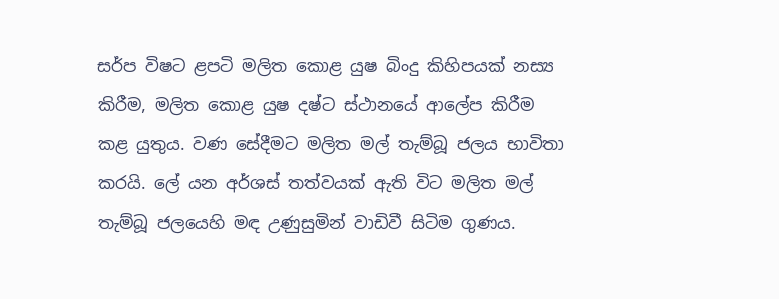සර්ප විෂට ළපටි මලිත කොළ යුෂ බිංදු කිහිපයක් නස්‍ය කිරීම, මලිත කොළ යුෂ දෂ්ට ස්ථානයේ ආලේප කිරීම කළ යුතුය. වණ සේදීමට මලිත මල් තැම්බූ ජලය භාවිතා කරයි. ලේ යන අර්ශස් තත්වයක් ඇති විට මලිත මල් තැම්බූ ජලයෙහි මඳ උණුසුමින් වාඩිවී සිටිම ගුණය.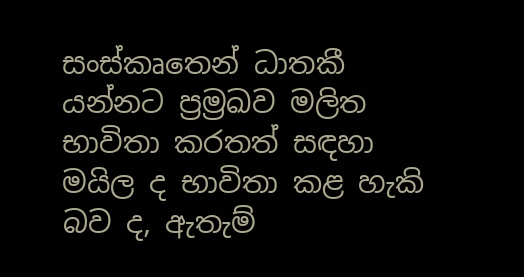සංස්කෘතෙන් ධාතකී යන්නට ප්‍රම්‍රඛව මලිත භාවිතා කරතත් සඳහා මයිල ද භාවිතා කළ හැකි බව ද, ඇතැම්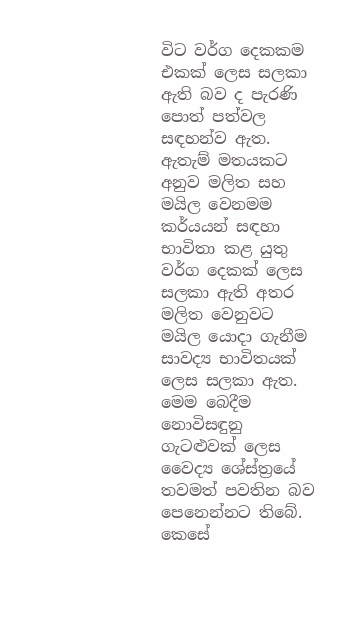විට වර්ග දෙකකම එකක් ලෙස සලකා ඇති බව ද පැරණි පොත් පත්වල සඳහන්ව ඇත. ඇතැම් මතයකට අනුව මලිත සහ මයිල වෙනමම කර්යයන් සඳහා භාවිතා කළ යුතු වර්ග දෙකක් ලෙස සලකා ඇති අතර මලිත වෙනුවට මයිල යොදා ගැනීම සාවද්‍ය භාවිතයක් ලෙස සලකා ඇත. මෙම බෙදීම නොවිසඳුනු ගැටළුවක් ලෙස වෛද්‍ය ශේස්ත්‍රයේ තවමත් පවතින බව පෙනෙන්නට තිබේ. කෙසේ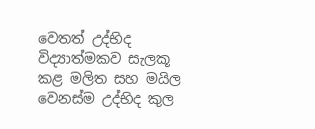වෙතත් උද්භිද විද්‍යාත්මකව සැලකූ කළ මලිත සහ මයිල වෙනස්ම උද්භිද කුල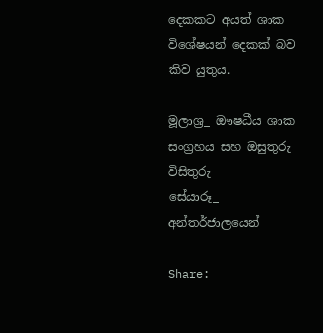දෙකකට අයත් ශාක විශේෂයන් දෙකක් බව කිව යුතුය.

මූලාශ්‍ර_ ඖෂධීය ශාක සංග්‍රහය සහ ඔසුතුරු විසිතුරු
සේයාරූ_ අන්තර්ජාලයෙන්

Share: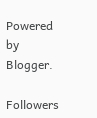Powered by Blogger.

Followers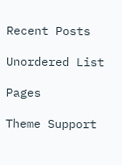Recent Posts

Unordered List

Pages

Theme Support